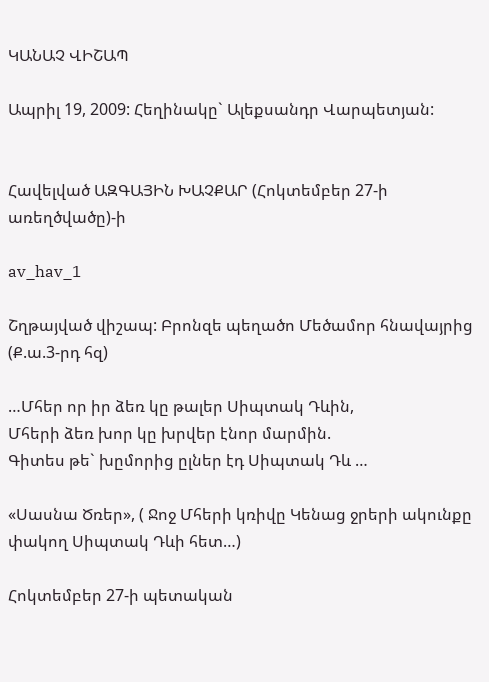ԿԱՆԱՉ ՎԻՇԱՊ

Ապրիլ 19, 2009: Հեղինակը` Ալեքսանդր Վարպետյան:


Հավելված ԱԶԳԱՅԻՆ ԽԱՉՔԱՐ (Հոկտեմբեր 27-ի առեղծվածը)-ի

av_hav_1

Շղթայված վիշապ: Բրոնզե պեղածո Մեծամոր հնավայրից (Ք.ա.3-րդ հզ)

…Մհեր որ իր ձեռ կը թալեր Սիպտակ Դևին,
Մհերի ձեռ խոր կը խրվեր էնոր մարմին.
Գիտես թե` խըմորից ըլներ էդ Սիպտակ Դև …

«Սասնա Ծռեր», ( Ջոջ Մհերի կռիվը Կենաց ջրերի ակունքը փակող Սիպտակ Դևի հետ…)

Հոկտեմբեր 27-ի պետական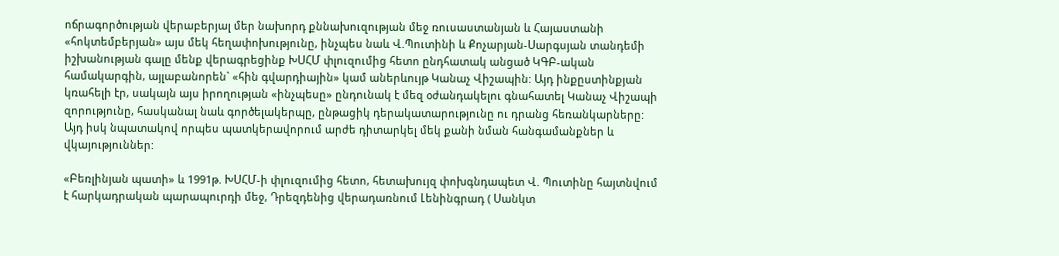ոճրագործության վերաբերյալ մեր նախորդ քննախուզության մեջ ռուսաստանյան և Հայաստանի «հոկտեմբերյան» այս մեկ հեղափոխությունը, ինչպես նաև Վ.Պուտինի և Քոչարյան-Սարգսյան տանդեմի իշխանության գալը մենք վերագրեցինք ԽՍՀՄ փլուզումից հետո ընդհատակ անցած ԿԳԲ-ական համակարգին, այլաբանորեն` «հին գվարդիային» կամ աներևույթ Կանաչ Վիշապին: Այդ ինքըստինքյան կռահելի էր, սակայն այս իրողության «ինչպեսը» ընդունակ է մեզ օժանդակելու գնահատել Կանաչ Վիշապի զորությունը, հասկանալ նաև գործելակերպը, ընթացիկ դերակատարությունը ու դրանց հեռանկարները: Այդ իսկ նպատակով որպես պատկերավորում արժե դիտարկել մեկ քանի նման հանգամանքներ և վկայություններ:

«Բեռլինյան պատի» և 1991թ. ԽՍՀՄ-ի փլուզումից հետո, հետախույզ փոխգնդապետ Վ. Պուտինը հայտնվում է հարկադրական պարապուրդի մեջ, Դրեզդենից վերադառնում Լենինգրադ ( Սանկտ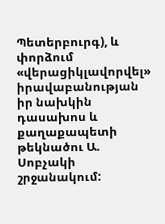Պետերբուրգ), և փորձում «վերացիկլավորվել» իրավաբանության իր նախկին դասախոս և քաղաքապետի թեկնածու Ա. Սոբչակի շրջանակում: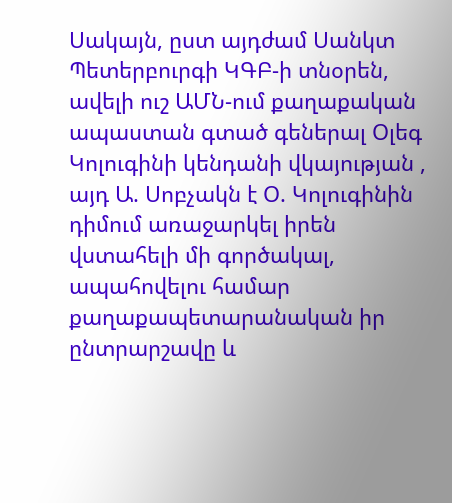Սակայն, ըստ այդժամ Սանկտ Պետերբուրգի ԿԳԲ-ի տնօրեն, ավելի ուշ ԱՄՆ-ում քաղաքական ապաստան գտած գեներալ Օլեգ Կոլուգինի կենդանի վկայության , այդ Ա. Սոբչակն է Օ. Կոլուգինին դիմում առաջարկել իրեն վստահելի մի գործակալ, ապահովելու համար քաղաքապետարանական իր ընտրարշավը և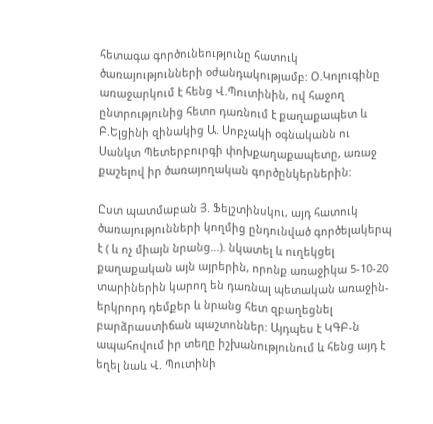հետագա գործունեությունը հատուկ ծառայությունների օժանդակությամբ: Օ.Կոլուգինը առաջարկում է հենց Վ.Պուտինին, ով հաջող ընտրությունից հետո դառնում է քաղաքապետ և Բ.Ելցինի զինակից Ա. Սոբչակի օգնականն ու Սանկտ Պետերբուրգի փոխքաղաքապետը, առաջ քաշելով իր ծառայողական գործընկերներին:

Ըստ պատմաբան Յ. Ֆելշտինսկու, այդ հատուկ ծառայությունների կողմից ընդունված գործելակերպ է ( և ոչ միայն նրանց…). նկատել և ուղեկցել քաղաքական այն այրերին, որոնք առաջիկա 5-10-20 տարիներին կարող են դառնալ պետական առաջին-երկրորդ դեմքեր և նրանց հետ զբաղեցնել բարձրաստիճան պաշտոններ: Այդպես է ԿԳԲ-ն ապահովում իր տեղը իշխանությունում և հենց այդ է եղել նաև Վ. Պուտինի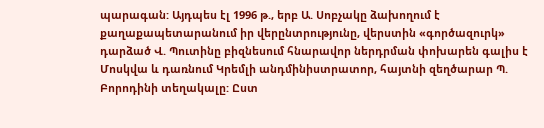պարագան: Այդպես էլ 1996 թ., երբ Ա. Սոբչակը ձախողում է քաղաքապետարանում իր վերընտրությունը, վերստին «գործազուրկ» դարձած Վ. Պուտինը բիզնեսում հնարավոր ներդրման փոխարեն գալիս է Մոսկվա և դառնում Կրեմլի անդմինիստրատոր, հայտնի զեղծարար Պ. Բորոդինի տեղակալը: Ըստ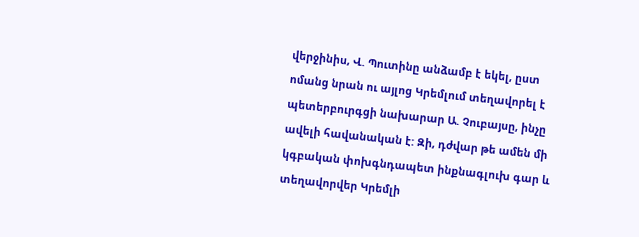վերջինիս, Վ. Պուտինը անձամբ է եկել, ըստ ոմանց նրան ու այլոց Կրեմլում տեղավորել է պետերբուրգցի նախարար Ա. Չուբայսը, ինչը ավելի հավանական է: Զի, դժվար թե ամեն մի կգբական փոխգնդապետ ինքնագլուխ գար և տեղավորվեր Կրեմլի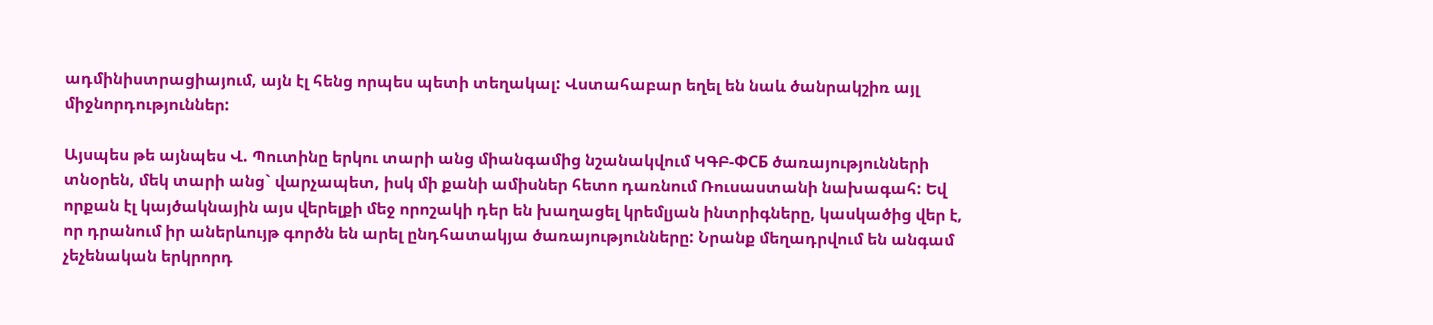ադմինիստրացիայում, այն էլ հենց որպես պետի տեղակալ: Վստահաբար եղել են նաև ծանրակշիռ այլ միջնորդություններ:

Այսպես թե այնպես Վ. Պուտինը երկու տարի անց միանգամից նշանակվում ԿԳԲ-ФСБ ծառայությունների տնօրեն, մեկ տարի անց` վարչապետ, իսկ մի քանի ամիսներ հետո դառնում Ռուսաստանի նախագահ: Եվ որքան էլ կայծակնային այս վերելքի մեջ որոշակի դեր են խաղացել կրեմլյան ինտրիգները, կասկածից վեր է, որ դրանում իր աներևույթ գործն են արել ընդհատակյա ծառայությունները: Նրանք մեղադրվում են անգամ չեչենական երկրորդ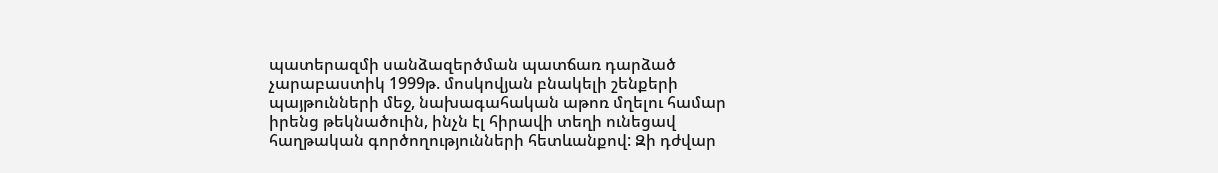պատերազմի սանձազերծման պատճառ դարձած չարաբաստիկ 1999թ. մոսկովյան բնակելի շենքերի պայթունների մեջ, նախագահական աթոռ մղելու համար իրենց թեկնածուին, ինչն էլ հիրավի տեղի ունեցավ հաղթական գործողությունների հետևանքով: Զի դժվար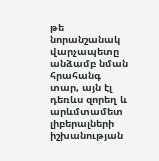թե նորանշանակ վարչապետը անձամբ նման հրահանգ տար, այն էլ դեռևս զորեղ և արևմտամետ լիբերալների իշխանության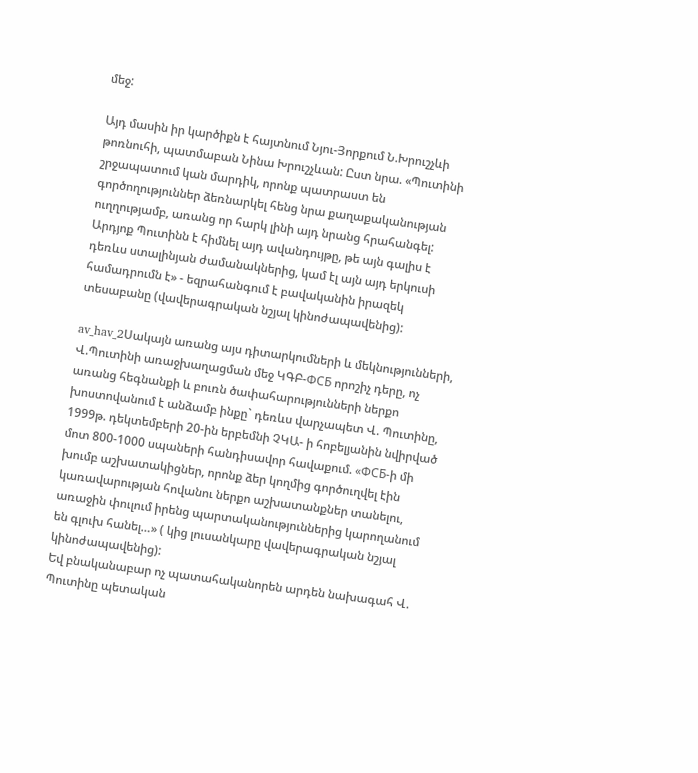մեջ:

Այդ մասին իր կարծիքն է հայտնում Նյու-Յորքում Ն.Խրուշչևի թոռնուհի, պատմաբան Նինա Խրուշչևան: Ըստ նրա. «Պուտինի շրջապատում կան մարդիկ, որոնք պատրաստ են գործողություններ ձեռնարկել հենց նրա քաղաքականության ուղղությամբ, առանց որ հարկ լինի այդ նրանց հրահանգել: Արդյոք Պուտինն է հիմնել այդ ավանդույթը, թե այն գալիս է դեռևս ստալինյան ժամանակներից, կամ էլ այն այդ երկուսի համադրումն է» - եզրահանգում է բավականին իրազեկ տեսաբանը (վավերագրական նշյալ կինոժապավենից):

av_hav_2Սակայն առանց այս դիտարկումների և մեկնությունների, Վ.Պուտինի առաջխաղացման մեջ ԿԳԲ-ФСБ որոշիչ դերը, ոչ առանց հեգնանքի և բուռն ծափահարությունների ներքո խոստովանում է անձամբ ինքը` դեռևս վարչապետ Վ. Պուտինը, 1999թ. դեկտեմբերի 20-ին երբեմնի ՉԿԱ- ի հոբելյանին նվիրված մոտ 800-1000 սպաների հանդիսավոր հավաքում. «ФСБ-ի մի խումբ աշխատակիցներ, որոնք ձեր կողմից գործուղվել էին կառավարության հովանու ներքո աշխատանքներ տանելու, առաջին փուլում իրենց պարտականություններից կարողանում են գլուխ հանել…» ( կից լուսանկարը վավերագրական նշյալ կինոժապավենից):
Եվ բնականաբար ոչ պատահականորեն արդեն նախագահ Վ. Պուտինը պետական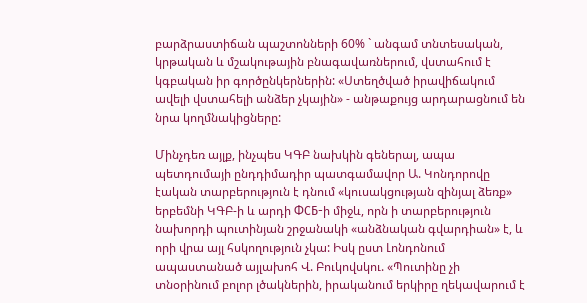բարձրաստիճան պաշտոնների 60% ` անգամ տնտեսական, կրթական և մշակութային բնագավառներում, վստահում է կգբական իր գործընկերներին: «Ստեղծված իրավիճակում ավելի վստահելի անձեր չկային» - անթաքույց արդարացնում են նրա կողմնակիցները:

Մինչդեռ այլք, ինչպես ԿԳԲ նախկին գեներալ, ապա պետդումայի ընդդիմադիր պատգամավոր Ա. Կոնդորովը էական տարբերություն է դնում «կուսակցության զինյալ ձեռք» երբեմնի ԿԳԲ-ի և արդի ФСБ-ի միջև, որն ի տարբերություն նախորդի պուտինյան շրջանակի «անձնական գվարդիան» է, և որի վրա այլ հսկողություն չկա: Իսկ ըստ Լոնդոնում ապաստանած այլախոհ Վ. Բուկովսկու. «Պուտինը չի տնօրինում բոլոր լծակներին, իրականում երկիրը ղեկավարում է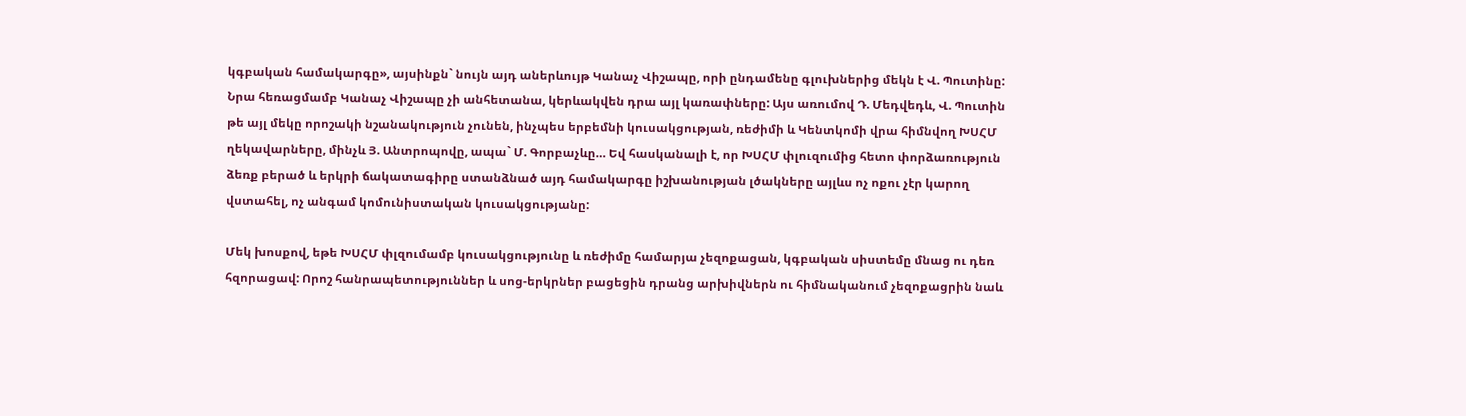կգբական համակարգը», այսինքն` նույն այդ աներևույթ Կանաչ Վիշապը, որի ընդամենը գլուխներից մեկն է Վ. Պուտինը: Նրա հեռացմամբ Կանաչ Վիշապը չի անհետանա, կերևակվեն դրա այլ կառափները: Այս առումով Դ. Մեդվեդև, Վ. Պուտին թե այլ մեկը որոշակի նշանակություն չունեն, ինչպես երբեմնի կուսակցության, ռեժիմի և Կենտկոմի վրա հիմնվող ԽՍՀՄ ղեկավարները, մինչև Յ. Անտրոպովը, ապա` Մ. Գորբաչևը… Եվ հասկանալի է, որ ԽՍՀՄ փլուզումից հետո փորձառություն ձեռք բերած և երկրի ճակատագիրը ստանձնած այդ համակարգը իշխանության լծակները այլևս ոչ ոքու չէր կարող վստահել, ոչ անգամ կոմունիստական կուսակցությանը:

Մեկ խոսքով, եթե ԽՍՀՄ փլզումամբ կուսակցությունը և ռեժիմը համարյա չեզոքացան, կգբական սիստեմը մնաց ու դեռ հզորացավ: Որոշ հանրապետություններ և սոց-երկրներ բացեցին դրանց արխիվներն ու հիմնականում չեզոքացրին նաև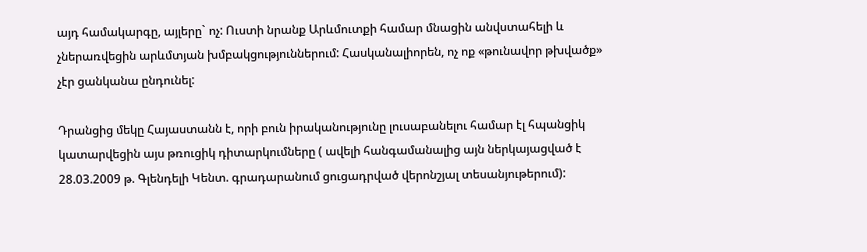այդ համակարգը, այլերը` ոչ: Ուստի նրանք Արևմուտքի համար մնացին անվստահելի և չներառվեցին արևմտյան խմբակցություններում: Հասկանալիորեն, ոչ ոք «թունավոր թխվածք» չէր ցանկանա ընդունել:

Դրանցից մեկը Հայաստանն է, որի բուն իրականությունը լուսաբանելու համար էլ հպանցիկ կատարվեցին այս թռուցիկ դիտարկումները ( ավելի հանգամանալից այն ներկայացված է 28.03.2009 թ. Գլենդելի Կենտ. գրադարանում ցուցադրված վերոնշյալ տեսանյութերում):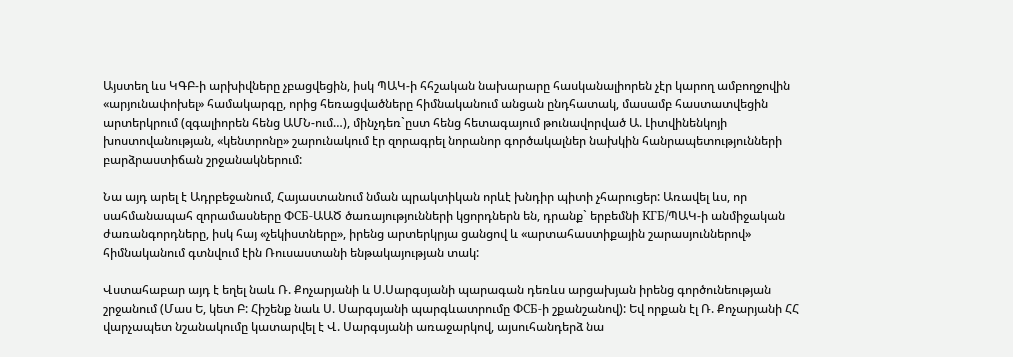Այստեղ ևս ԿԳԲ-ի արխիվները չբացվեցին, իսկ ՊԱԿ-ի հհշական նախարարը հասկանալիորեն չէր կարող ամբողջովին «արյունափոխել» համակարգը, որից հեռացվածները հիմնականում անցան ընդհատակ, մասամբ հաստատվեցին արտերկրում (զգալիորեն հենց ԱՄՆ-ում…), մինչդեռ`ըստ հենց հետագայում թունավորված Ա. Լիտվինենկոյի խոստովանության, «կենտրոնը» շարունակում էր զորագրել նորանոր գործակալներ նախկին հանրապետությունների բարձրաստիճան շրջանակներում:

Նա այդ արել է Ադրբեջանում, Հայաստանում նման պրակտիկան որևէ խնդիր պիտի չհարուցեր: Առավել ևս, որ սահմանապահ զորամասները ФСБ-ԱԱԾ ծառայությունների կցորդներն են, դրանք` երբեմնի КГБ/ՊԱԿ-ի անմիջական ժառանգորդները, իսկ հայ «չեկիստները», իրենց արտերկրյա ցանցով և «արտահաստիքային շարասյուններով» հիմնականում գտնվում էին Ռուսաստանի ենթակայության տակ:

Վստահաբար այդ է եղել նաև Ռ. Քոչարյանի և Ս.Սարգսյանի պարագան դեռևս արցախյան իրենց գործունեության շրջանում (Մաս Ե, կետ Բ: Հիշենք նաև Ս. Սարգսյանի պարգևատրումը ФСБ-ի շքանշանով): Եվ որքան էլ Ռ. Քոչարյանի ՀՀ վարչապետ նշանակումը կատարվել է Վ. Սարգսյանի առաջարկով, այսուհանդերձ նա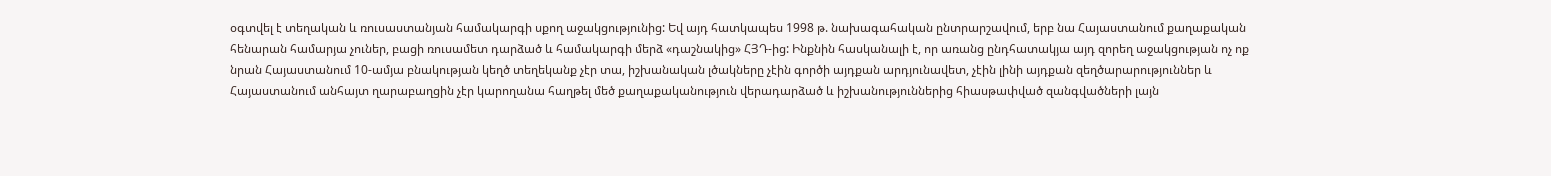օգտվել է տեղական և ռուսաստանյան համակարգի սքող աջակցությունից: Եվ այդ հատկապես 1998 թ. նախագահական ընտրարշավում, երբ նա Հայաստանում քաղաքական հենարան համարյա չուներ, բացի ռուսամետ դարձած և համակարգի մերձ «դաշնակից» ՀՅԴ-ից: Ինքնին հասկանալի է, որ առանց ընդհատակյա այդ զորեղ աջակցության ոչ ոք նրան Հայաստանում 10-ամյա բնակության կեղծ տեղեկանք չէր տա, իշխանական լծակները չէին գործի այդքան արդյունավետ, չէին լինի այդքան զեղծարարություններ և Հայաստանում անհայտ ղարաբաղցին չէր կարողանա հաղթել մեծ քաղաքականություն վերադարձած և իշխանություններից հիասթափված զանգվածների լայն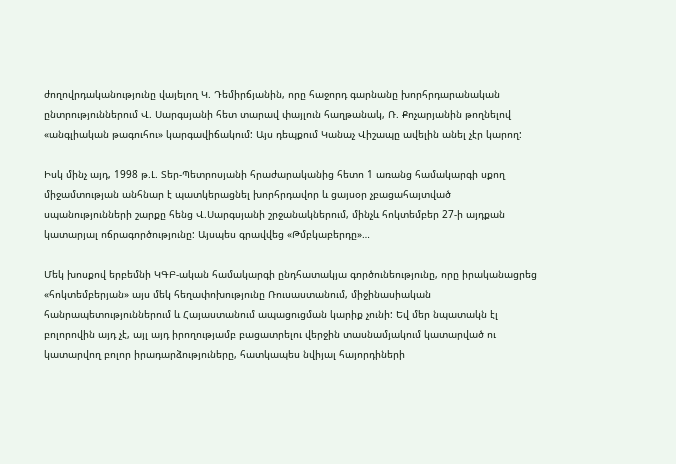ժողովրդականությունը վայելող Կ. Դեմիրճյանին, որը հաջորդ գարնանը խորհրդարանական ընտրություններում Վ. Սարգսյանի հետ տարավ փայլուն հաղթանակ, Ռ. Քոչարյանին թողնելով «անգլիական թագուհու» կարգավիճակում: Այս դեպքում Կանաչ Վիշապը ավելին անել չէր կարող:

Իսկ մինչ այդ, 1998 թ.Լ. Տեր-Պետրոսյանի հրաժարականից հետո 1 առանց համակարգի սքող միջամտության անհնար է պատկերացնել խորհրդավոր և ցայսօր չբացահայտված սպանությունների շարքը հենց Վ.Սարգսյանի շրջանակներում, մինչև հոկտեմբեր 27-ի այդքան կատարյալ ոճրագործությունը: Այսպես գրավվեց «Թմբկաբերդը»…

Մեկ խոսքով երբեմնի ԿԳԲ-ական համակարգի ընդհատակյա գործունեությունը, որը իրականացրեց «հոկտեմբերյան» այս մեկ հեղափոխությունը Ռուսաստանում, միջինասիական հանրապետություններում և Հայաստանում ապացուցման կարիք չունի: Եվ մեր նպատակն էլ բոլորովին այդ չէ, այլ այդ իրողությամբ բացատրելու վերջին տասնամյակում կատարված ու կատարվող բոլոր իրադարձություները, հատկապես նվիյալ հայորդիների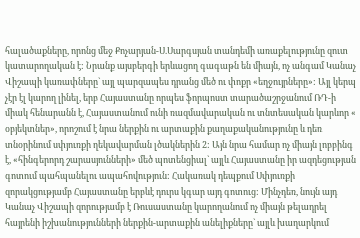հալածաքները, որոնց մեջ Քոչարյան-Ս.Սարգսյան տանդեմի առաքելությունը զուտ կատարողական է: Նրանք այսբերգի երևացող գագաթն են միայն, ոչ անգամ Կանաչ Վիշապի կառափները` այլ պարզապես դրանց մեծ ու փոքր «եղջույրները»: Այլ կերպ չէր էլ կարող լինել, երբ Հայաստանը որպես ֆորպոստ տարածաշրջանում ՌԴ-ի միակ հենարանն է, Հայաստանում ունի ռազմավարական ու տնտեսական կարևոր « օբյեկտներ», որոշում է նրա ներքին ու արտաքին քաղաքականությունը և դեռ տնօրինում սփյուռքի ղեկավարման լծակներին 2: Այն նրա համար ոչ միայն լոբբինգ է, «հինգերորդ շարասյունների» մեծ պոտենցիալ` այլև Հայաստանը իր ազդեցության գոտում պահպանելու ապահովություն: Հակառակ դեպքում Սփյուռքի զորակցությամբ Հայաստանը երբևէ դուրս կգար այդ գոտուց: Մինչդեռ, նույն այդ Կանաչ Վիշապի զորությամբ է Ռուսաստանը կարողանում ոչ միայն թելադրել հայրենի իշխանությունների ներքին-արտաքին անելիքները` այլև խաղարկում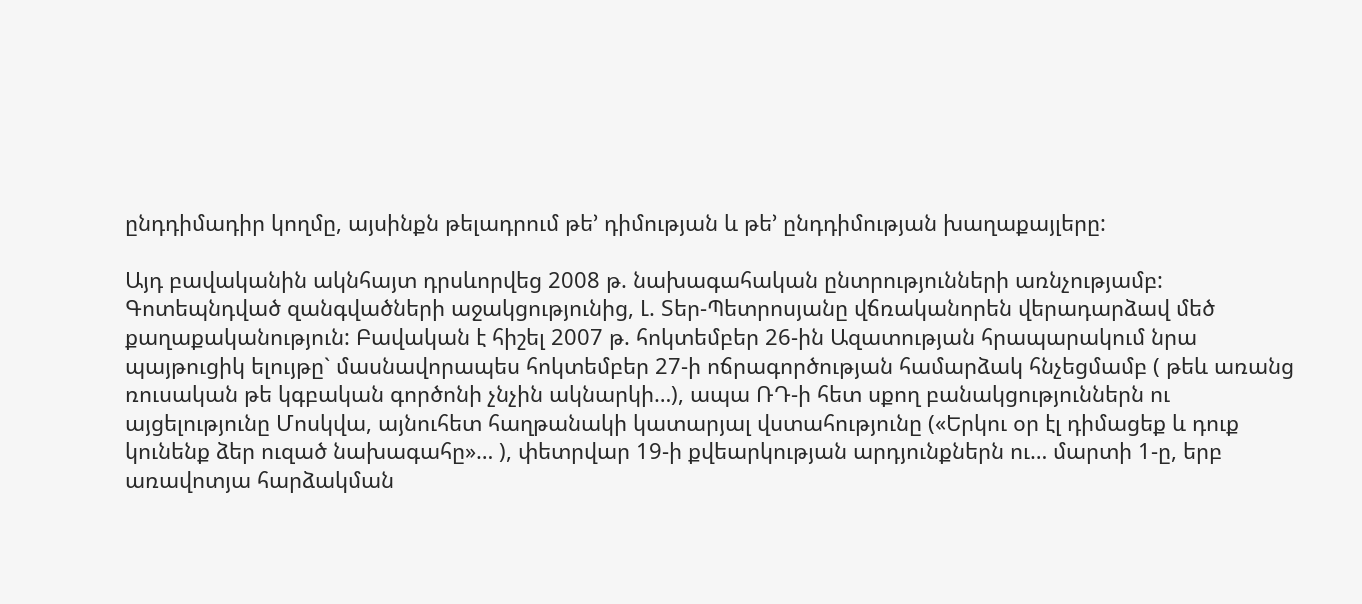ընդդիմադիր կողմը, այսինքն թելադրում թե’ դիմության և թե’ ընդդիմության խաղաքայլերը:

Այդ բավականին ակնհայտ դրսևորվեց 2008 թ. նախագահական ընտրությունների առնչությամբ: Գոտեպնդված զանգվածների աջակցությունից, Լ. Տեր-Պետրոսյանը վճռականորեն վերադարձավ մեծ քաղաքականություն: Բավական է հիշել 2007 թ. հոկտեմբեր 26-ին Ազատության հրապարակում նրա պայթուցիկ ելույթը` մասնավորապես հոկտեմբեր 27-ի ոճրագործության համարձակ հնչեցմամբ ( թեև առանց ռուսական թե կգբական գործոնի չնչին ակնարկի…), ապա ՌԴ-ի հետ սքող բանակցություններն ու այցելությունը Մոսկվա, այնուհետ հաղթանակի կատարյալ վստահությունը («Երկու օր էլ դիմացեք և դուք կունենք ձեր ուզած նախագահը»… ), փետրվար 19-ի քվեարկության արդյունքներն ու… մարտի 1-ը, երբ առավոտյա հարձակման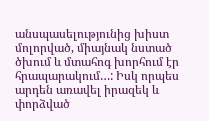անսպասելությունից խիստ մոլորված, միայնակ նստած ծխում և մտահոգ խորհում էր հրապարակում…: Իսկ որպես արդեն առավել իրազեկ և փորձված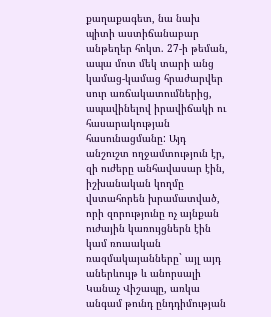քաղաքագետ, նա նախ պիտի աստիճանաբար անթեղեր հոկտ. 27-ի թեման, ապա մոտ մեկ տարի անց կամաց-կամաց հրաժարվեր սուր առճակատումներից, ապավինելով իրավիճակի ու հասարակության հասունացմանը: Այդ անշուշտ ողջամտություն էր, զի ուժերը անհավասար էին, իշխանական կողմը վստահորեն խրամատված, որի զորությունը ոչ այնքան ուժային կառույցներն էին կամ ռուսական ռազմակայանները` այլ այդ աներևույթ և անորսալի Կանաչ Վիշապը, առկա անգամ թունդ ընդդիմության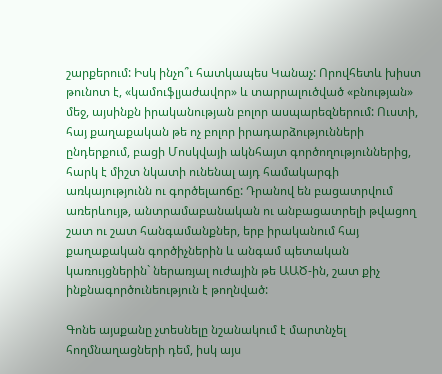շարքերում: Իսկ ինչո՞ւ հատկապես Կանաչ: Որովհետև խիստ թունոտ է, «կամուֆլյաժավոր» և տարրալուծված «բնության» մեջ, այսինքն իրականության բոլոր ասպարեզներում: Ուստի, հայ քաղաքական թե ոչ բոլոր իրադարձությունների ընդերքում, բացի Մոսկվայի ակնհայտ գործողություններից, հարկ է միշտ նկատի ունենալ այդ համակարգի առկայությունն ու գործելաոճը: Դրանով են բացատրվում առերևույթ, անտրամաբանական ու անբացատրելի թվացող շատ ու շատ հանգամանքներ, երբ իրականում հայ քաղաքական գործիչներին և անգամ պետական կառույցներին` ներառյալ ուժային թե ԱԱԾ-ին, շատ քիչ ինքնագործունեություն է թողնված:

Գոնե այսքանը չտեսնելը նշանակում է մարտնչել հողմնաղացների դեմ, իսկ այս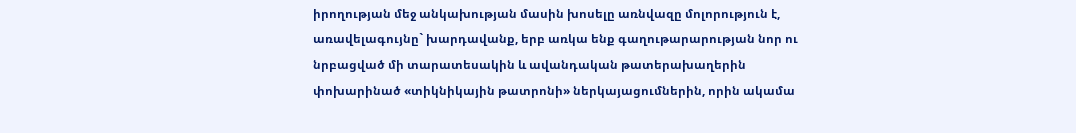իրողության մեջ անկախության մասին խոսելը առնվազը մոլորություն է, առավելագույնը` խարդավանք, երբ առկա ենք գաղութարարության նոր ու նրբացված մի տարատեսակին և ավանդական թատերախաղերին փոխարինած «տիկնիկային թատրոնի» ներկայացումներին, որին ակամա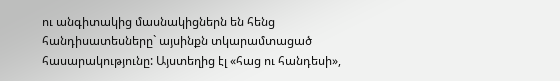ու անգիտակից մասնակիցներն են հենց հանդիսատեսները` այսինքն տկարամտացած հասարակությունը: Այստեղից էլ «հաց ու հանդեսի»,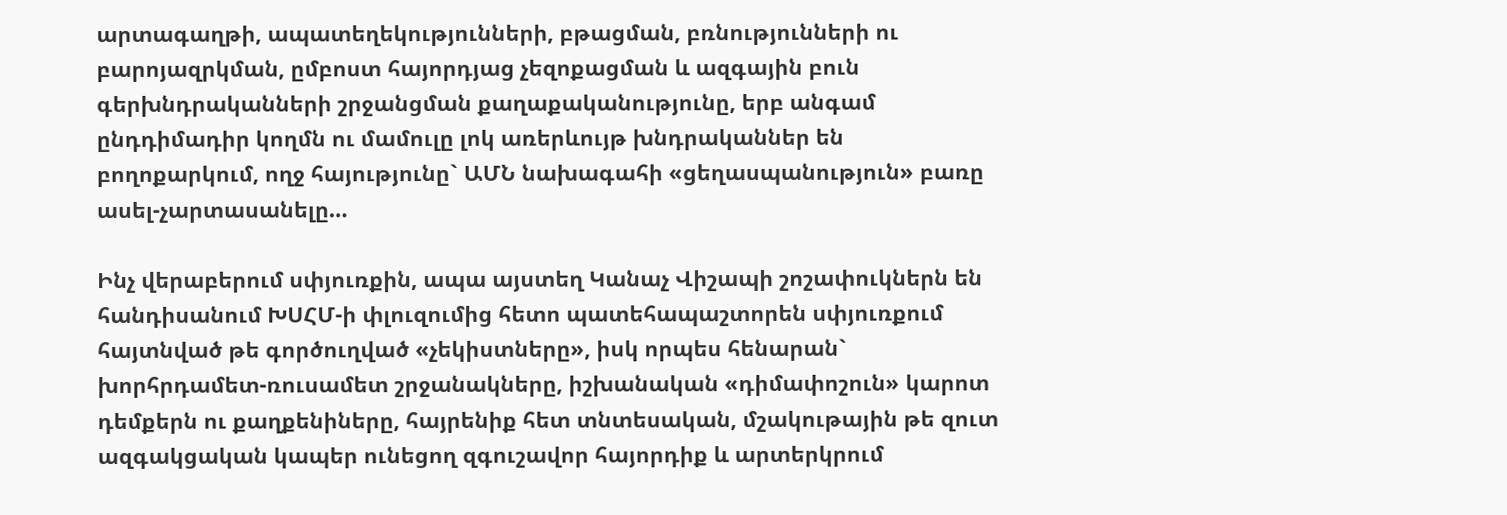արտագաղթի, ապատեղեկությունների, բթացման, բռնությունների ու բարոյազրկման, ըմբոստ հայորդյաց չեզոքացման և ազգային բուն գերխնդրականների շրջանցման քաղաքականությունը, երբ անգամ ընդդիմադիր կողմն ու մամուլը լոկ առերևույթ խնդրականներ են բողոքարկում, ողջ հայությունը` ԱՄՆ նախագահի «ցեղասպանություն» բառը ասել-չարտասանելը…

Ինչ վերաբերում սփյուռքին, ապա այստեղ Կանաչ Վիշապի շոշափուկներն են հանդիսանում ԽՍՀՄ-ի փլուզումից հետո պատեհապաշտորեն սփյուռքում հայտնված թե գործուղված «չեկիստները», իսկ որպես հենարան` խորհրդամետ-ռուսամետ շրջանակները, իշխանական «դիմափոշուն» կարոտ դեմքերն ու քաղքենիները, հայրենիք հետ տնտեսական, մշակութային թե զուտ ազգակցական կապեր ունեցող զգուշավոր հայորդիք և արտերկրում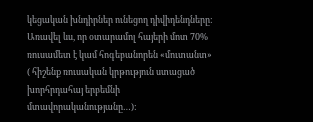կեցական խնդիրներ ունեցող դիվիդենդները: Առավել ևս, որ օտարամոլ հայերի մոտ 70% ռուսամետ է կամ հոգեբանորեն «մուտանտ» ( հիշենք ռուսական կրթություն ստացած խորհրդահայ երբեմնի մտավորականությանը…):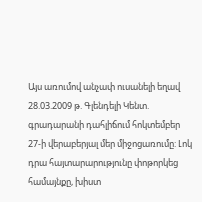Այս առումով անչափ ուսանելի եղավ 28.03.2009 թ. Գլենդելի Կենտ. գրադարանի դահլիճում հոկտեմբեր 27-ի վերաբերյալ մեր միջոցառումը: Լոկ դրա հայտարարությունը փոթորկեց համայնքը, խիստ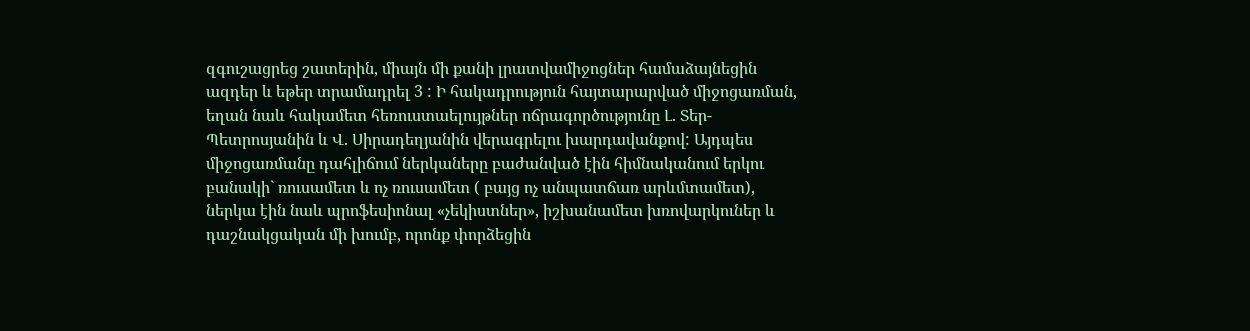զգուշացրեց շատերին, միայն մի քանի լրատվամիջոցներ համաձայնեցին ազդեր և եթեր տրամադրել 3 : Ի հակադրություն հայտարարված միջոցառման, եղան նաև հակամետ հեռուստաելույթներ ոճրագործությունը Լ. Տեր-Պետրոսյանին և Վ. Սիրադեղյանին վերագրելու խարդավանքով: Այդպես միջոցառմանը դահլիճում ներկաները բաժանված էին հիմնականում երկու բանակի` ռուսամետ և ոչ ռուսամետ ( բայց ոչ անպատճառ արևմտամետ), ներկա էին նաև պրոֆեսիոնալ «չեկիստներ», իշխանամետ խռովարկուներ և դաշնակցական մի խումբ, որոնք փորձեցին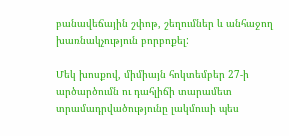բանավեճային շփոթ, շեղումներ և անհաջող խառնակչություն բորբոքել:

Մեկ խոսքով, միմիայն հոկտեմբեր 27-ի արծարծումն ու դահլիճի տարամետ տրամադրվածությունը լակմուսի պես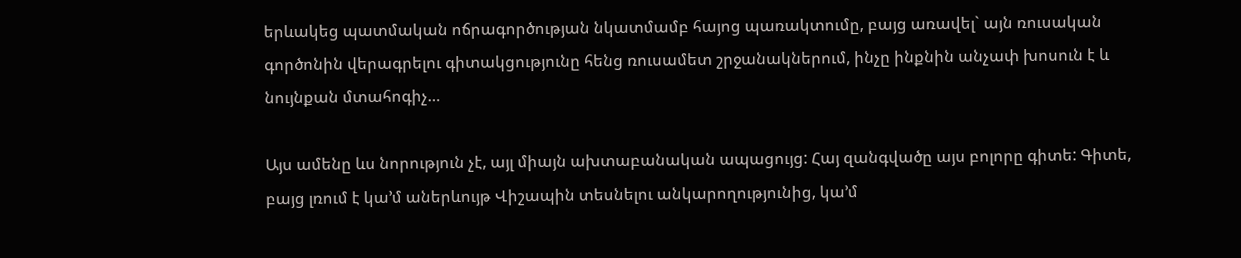երևակեց պատմական ոճրագործության նկատմամբ հայոց պառակտումը, բայց առավել` այն ռուսական գործոնին վերագրելու գիտակցությունը հենց ռուսամետ շրջանակներում, ինչը ինքնին անչափ խոսուն է և նույնքան մտահոգիչ…

Այս ամենը ևս նորություն չէ, այլ միայն ախտաբանական ապացույց: Հայ զանգվածը այս բոլորը գիտե: Գիտե, բայց լռում է կա’մ աներևույթ Վիշապին տեսնելու անկարողությունից, կա’մ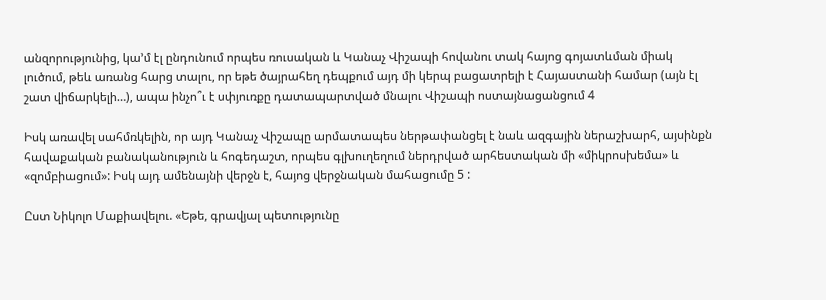անզորությունից, կա’մ էլ ընդունում որպես ռուսական և Կանաչ Վիշապի հովանու տակ հայոց գոյատևման միակ լուծում, թեև առանց հարց տալու, որ եթե ծայրահեղ դեպքում այդ մի կերպ բացատրելի է Հայաստանի համար (այն էլ շատ վիճարկելի…), ապա ինչո՞ւ է սփյուռքը դատապարտված մնալու Վիշապի ոստայնացանցում 4

Իսկ առավել սահմռկելին, որ այդ Կանաչ Վիշապը արմատապես ներթափանցել է նաև ազգային ներաշխարհ, այսինքն հավաքական բանականություն և հոգեդաշտ, որպես գլխուղեղում ներդրված արհեստական մի «միկրոսխեմա» և «զոմբիացում»: Իսկ այդ ամենայնի վերջն է, հայոց վերջնական մահացումը 5 :

Ըստ Նիկոլո Մաքիավելու. «Եթե, գրավյալ պետությունը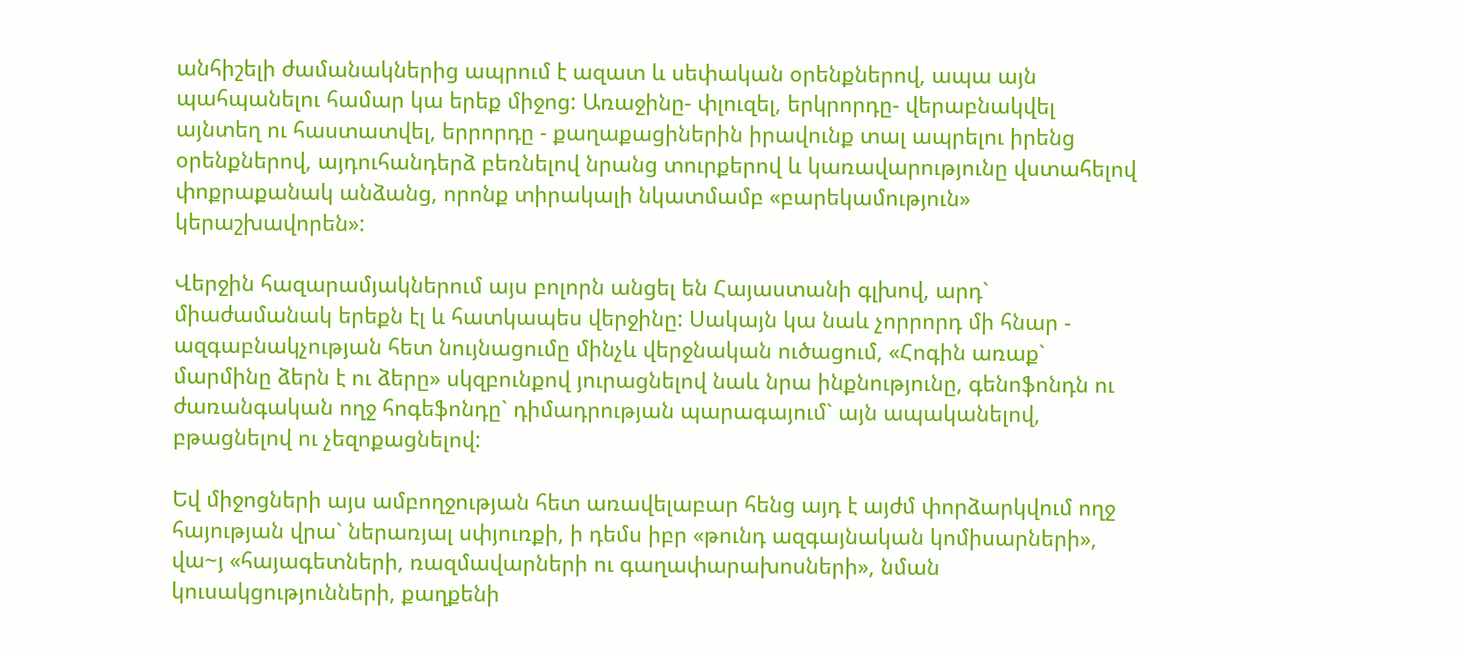անհիշելի ժամանակներից ապրում է ազատ և սեփական օրենքներով, ապա այն պահպանելու համար կա երեք միջոց: Առաջինը- փլուզել, երկրորդը- վերաբնակվել այնտեղ ու հաստատվել, երրորդը - քաղաքացիներին իրավունք տալ ապրելու իրենց օրենքներով, այդուհանդերձ բեռնելով նրանց տուրքերով և կառավարությունը վստահելով փոքրաքանակ անձանց, որոնք տիրակալի նկատմամբ «բարեկամություն» կերաշխավորեն»:

Վերջին հազարամյակներում այս բոլորն անցել են Հայաստանի գլխով, արդ` միաժամանակ երեքն էլ և հատկապես վերջինը: Սակայն կա նաև չորրորդ մի հնար - ազգաբնակչության հետ նույնացումը մինչև վերջնական ուծացում, «Հոգին առաք` մարմինը ձերն է ու ձերը» սկզբունքով յուրացնելով նաև նրա ինքնությունը, գենոֆոնդն ու ժառանգական ողջ հոգեֆոնդը` դիմադրության պարագայում` այն ապականելով, բթացնելով ու չեզոքացնելով:

Եվ միջոցների այս ամբողջության հետ առավելաբար հենց այդ է այժմ փորձարկվում ողջ հայության վրա` ներառյալ սփյուռքի, ի դեմս իբր «թունդ ազգայնական կոմիսարների», վա~յ «հայագետների, ռազմավարների ու գաղափարախոսների», նման կուսակցությունների, քաղքենի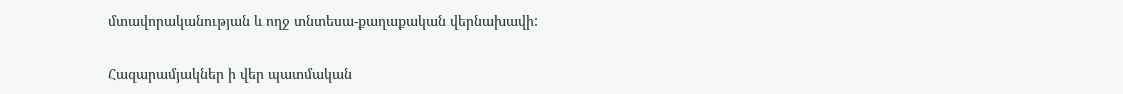մտավորականության և ողջ տնտեսա-քաղաքական վերնախավի:

Հազարամյակներ ի վեր պատմական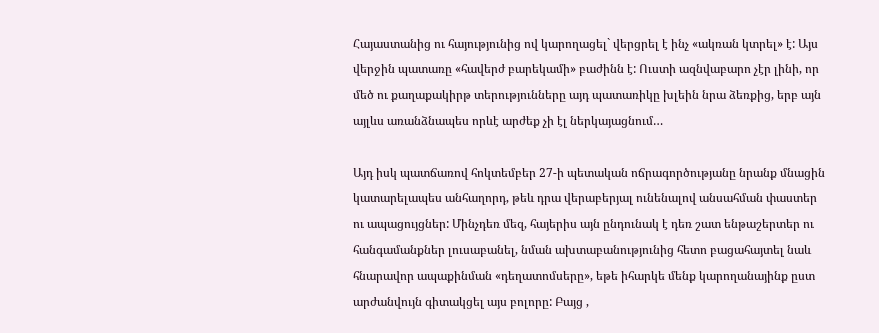Հայաստանից ու հայությունից ով կարողացել` վերցրել է ինչ «ակռան կտրել» է: Այս վերջին պատառը «հավերժ բարեկամի» բաժինն է: Ուստի ազնվաբարո չէր լինի, որ մեծ ու քաղաքակիրթ տերությունները այդ պատառիկը խլեին նրա ձեռքից, երբ այն այլևս առանձնապես որևէ արժեք չի էլ ներկայացնում…

Այդ իսկ պատճառով հոկտեմբեր 27-ի պետական ոճրագործությանը նրանք մնացին կատարելապես անհաղորդ, թեև դրա վերաբերյալ ունենալով անսահման փաստեր ու ապացույցներ: Մինչդեռ մեզ, հայերիս այն ընդունակ է դեռ շատ ենթաշերտեր ու հանգամանքներ լուսաբանել, նման ախտաբանությունից հետո բացահայտել նաև հնարավոր ապաքինման «դեղատոմսերը», եթե իհարկե մենք կարողանայինք ըստ արժանվույն գիտակցել այս բոլորը: Բայց ,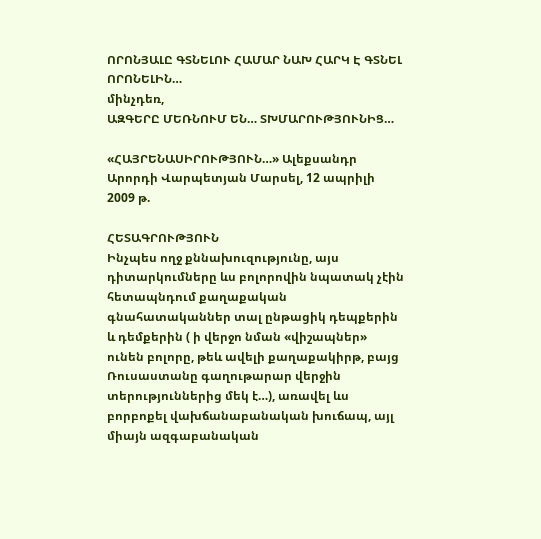ՈՐՈՆՅԱԼԸ ԳՏՆԵԼՈՒ ՀԱՄԱՐ ՆԱԽ ՀԱՐԿ Է ԳՏՆԵԼ ՈՐՈՆԵԼԻՆ…
մինչդեռ,
ԱԶԳԵՐԸ ՄԵՌՆՈՒՄ ԵՆ… ՏԽՄԱՐՈՒԹՅՈՒՆԻՑ…

«ՀԱՅՐԵՆԱՍԻՐՈՒԹՅՈՒՆ…» Ալեքսանդր Արորդի Վարպետյան Մարսել, 12 ապրիլի 2009 թ.

ՀԵՏԱԳՐՈՒԹՅՈՒՆ
Ինչպես ողջ քննախուզությունը, այս դիտարկումները ևս բոլորովին նպատակ չէին հետապնդում քաղաքական գնահատականներ տալ ընթացիկ դեպքերին և դեմքերին ( ի վերջո նման «վիշապներ» ունեն բոլորը, թեև ավելի քաղաքակիրթ, բայց Ռուսաստանը գաղութարար վերջին տերություններից մեկ է…), առավել ևս բորբոքել վախճանաբանական խուճապ, այլ միայն ազգաբանական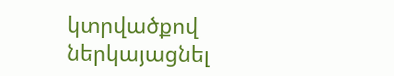կտրվածքով ներկայացնել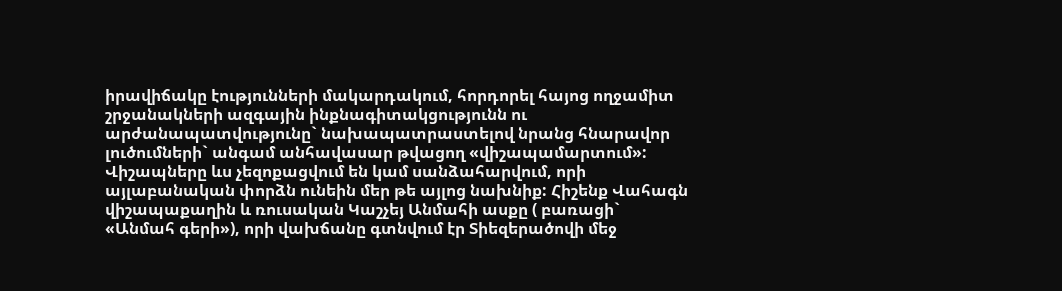իրավիճակը էությունների մակարդակում, հորդորել հայոց ողջամիտ շրջանակների ազգային ինքնագիտակցությունն ու արժանապատվությունը` նախապատրաստելով նրանց հնարավոր լուծումների` անգամ անհավասար թվացող «վիշապամարտում»: Վիշապները ևս չեզոքացվում են կամ սանձահարվում, որի այլաբանական փորձն ունեին մեր թե այլոց նախնիք: Հիշենք Վահագն վիշապաքաղին և ռուսական Կաշչեյ Անմահի ասքը ( բառացի` «Անմահ գերի»), որի վախճանը գտնվում էր Տիեզերածովի մեջ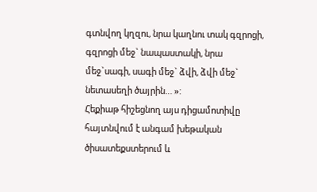գտնվող կղզու, նրա կաղնու տակ գզրոցի, գզրոցի մեջ` նապաստակի, նրա մեջ`սագի, սագի մեջ` ձվի, ձվի մեջ` նետասեղի ծայրին… »:
Հեքիաթ հիշեցնող այս դիցամոտիվը հայտնվում է անգամ խեթական ծիսատեքստերում և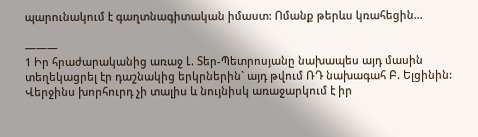պարունակում է գաղտնագիտական իմաստ: Ոմանք թերևս կռահեցին…

———
1 Իր հրաժարականից առաջ Լ. Տեր-Պետրոսյանը նախապես այդ մասին տեղեկացրել էր դաշնակից երկրներին` այդ թվում ՌԴ նախագահ Բ. Ելցինին: Վերջինս խորհուրդ չի տալիս և նույնիսկ առաջարկում է իր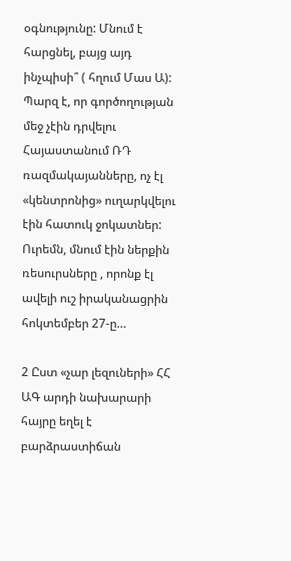օգնությունը: Մնում է հարցնել, բայց այդ ինչպիսի՞ ( հղում Մաս Ա): Պարզ է, որ գործողության մեջ չէին դրվելու Հայաստանում ՌԴ ռազմակայանները, ոչ էլ «կենտրոնից» ուղարկվելու էին հատուկ ջոկատներ: Ուրեմն, մնում էին ներքին ռեսուրսները , որոնք էլ ավելի ուշ իրականացրին հոկտեմբեր 27-ը…

2 Ըստ «չար լեզուների» ՀՀ ԱԳ արդի նախարարի հայրը եղել է բարձրաստիճան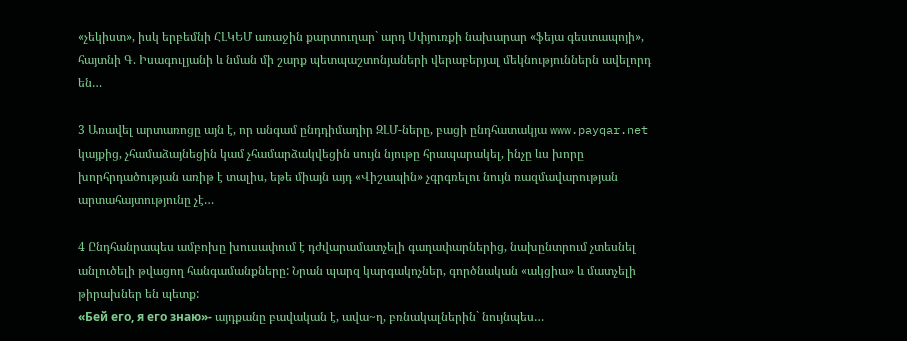«չեկիստ», իսկ երբեմնի ՀԼԿԵՄ առաջին քարտուղար` արդ Սփյուռքի նախարար «ֆեյա գեստապոյի», հայտնի Գ. Իսագուլյանի և նման մի շարք պետպաշտոնյաների վերաբերյալ մեկնություններն ավելորդ են…

3 Առավել արտառոցը այն է, որ անգամ ընդդիմադիր ԶԼՄ-ները, բացի ընդհատակյա www.payqar.net կայքից, չհամաձայնեցին կամ չհամարձակվեցին սույն նյութը հրապարակել, ինչը ևս խորը խորհրդածության առիթ է տալիս, եթե միայն այդ «Վիշապին» չգրգռելու նույն ռազմավարության արտահայտությունը չէ…

4 Ընդհանրապես ամբոխը խուսափում է դժվարամատչելի գաղափարներից, նախընտրում չտեսնել անլուծելի թվացող հանգամանքները: Նրան պարզ կարգակոչներ, գործնական «ակցիա» և մատչելի թիրախներ են պետք:
«Бей его, я его знаю»- այդքանը բավական է, ավա~ղ, բռնակալներին` նույնպես…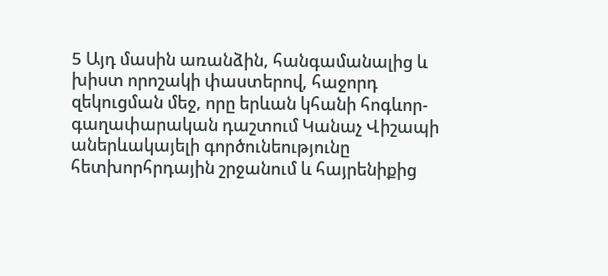5 Այդ մասին առանձին, հանգամանալից և խիստ որոշակի փաստերով, հաջորդ զեկուցման մեջ, որը երևան կհանի հոգևոր-գաղափարական դաշտում Կանաչ Վիշապի աներևակայելի գործունեությունը հետխորհրդային շրջանում և հայրենիքից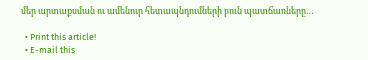մեր արտաքսման ու ամենուր հետապնդումների բուն պատճառները…

  • Print this article!
  • E-mail this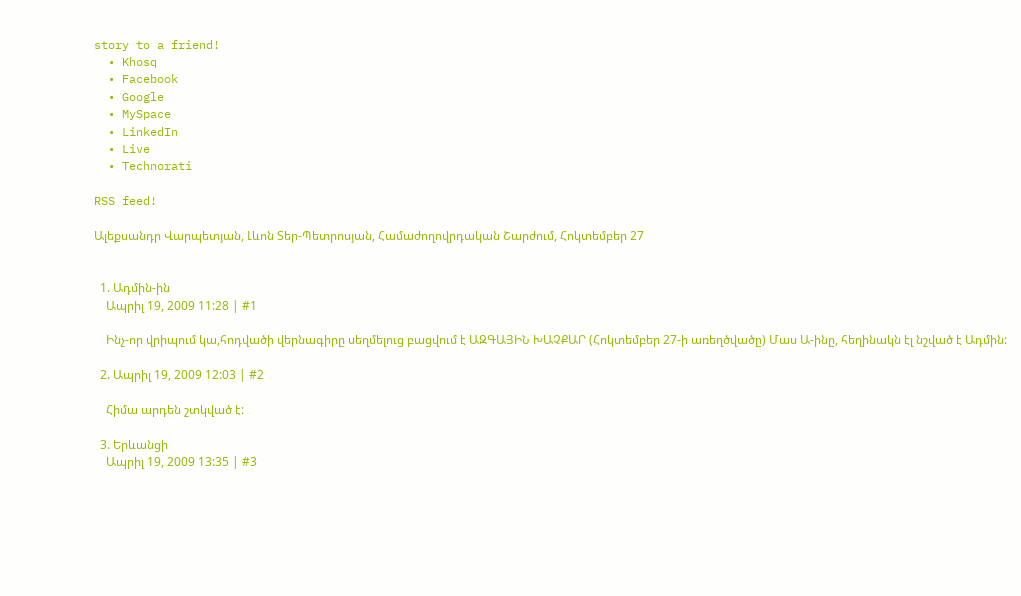story to a friend!
  • Khosq
  • Facebook
  • Google
  • MySpace
  • LinkedIn
  • Live
  • Technorati

RSS feed!

Ալեքսանդր Վարպետյան, Լևոն Տեր-Պետրոսյան, Համաժողովրդական Շարժում, Հոկտեմբեր 27


  1. Ադմին-ին
    Ապրիլ 19, 2009 11:28 | #1

    Ինչ-որ վրիպում կա,հոդվածի վերնագիրը սեղմելուց բացվում է ԱԶԳԱՅԻՆ ԽԱՉՔԱՐ (Հոկտեմբեր 27-ի առեղծվածը) Մաս Ա-ինը, հեղինակն էլ նշված է Ադմին:

  2. Ապրիլ 19, 2009 12:03 | #2

    Հիմա արդեն շտկված է:

  3. Երևանցի
    Ապրիլ 19, 2009 13:35 | #3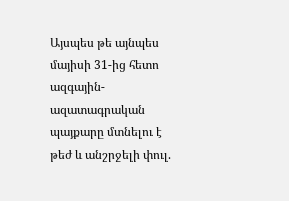Այսպես թե այնպես մայիսի 31-ից հետո ազգային-ազատագրական պայքարը մտնելու է թեժ և անշրջելի փուլ.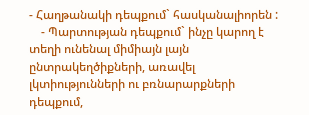- Հաղթանակի դեպքում` հասկանալիորեն :
    - Պարտության դեպքում` ինչը կարող է տեղի ունենալ միմիայն լայն ընտրակեղծիքների, առավել լկտիությունների ու բռնարարքների դեպքում,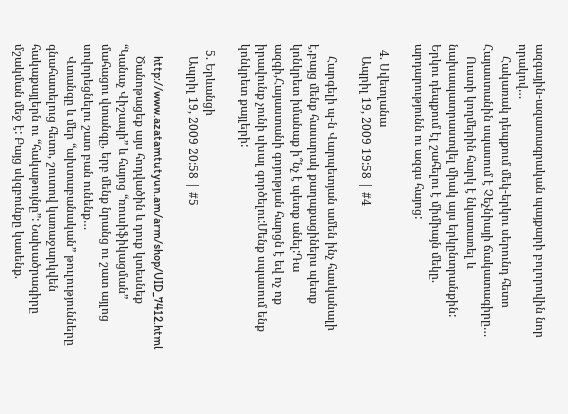ազգային-ազատագրական պայքարի բոլորովին նոր որակով…
    Հակառակ դեպքում մեկ-երկու սերունդ հետո Հայաստանին սպասում է Չեչնիայի ճակատագիրը…
    Ուստի կողմերին հարկ է նկատառել և նախապատրաստվել միակ այս երկընտրանքին: Երկու դեպքում էլ շահելու է միմիայն մեկը. արդարությունն ու ազգս հայոց:

  4. Սվետլանա
    Ապրիլ 19, 2009 19:58 | #4

    Հարգելի պ-ն Վարպետյան ամեն ինչ հասկանալի է,բայց մենք հասարակ քաղաքացիներս պետք կոնկրետ իմանաք ի՞նչ է պետք անել:Դա ազգի,Հայաստանի գոյության հարցն է եվ ոչ ոք իրավունք չունի սխալ գործելու:Մենք սպասում ենք կոնկրետ քայլերի:

  5. Երևանցի
    Ապրիլ 19, 2009 20:58 | #5

    http://www.azatamtutyun.am/arm/shop/UID_7412.html
    Ծանոթացեք այս հոդվածին և դուք կտեսնեք “Կանաչ Վիշապի” և հայոց “ռուսիֆիկացման” մահացու վտանգը, երբ մենք նրանց ու շատ այլոց սովորեցնելու շատ բան ունենք…
    Վտանգը և մեր “ախտաբանական” թուլությունները գնահատելուց հետո, շուտով կառաջարկվեն հակաքայլերն ու “հակաթույնը”: Նախածրագիրը մշակման մեջ է: Բայց սկզբունքը կասենք.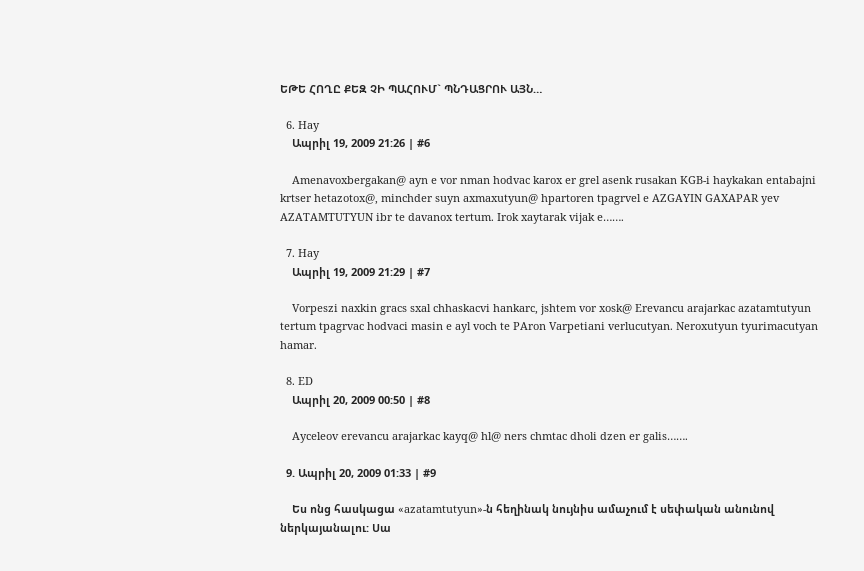ԵԹԵ ՀՈՂԸ ՔԵԶ ՉԻ ՊԱՀՈՒՄ` ՊՆԴԱՑՐՈՒ ԱՅՆ…

  6. Hay
    Ապրիլ 19, 2009 21:26 | #6

    Amenavoxbergakan@ ayn e vor nman hodvac karox er grel asenk rusakan KGB-i haykakan entabajni krtser hetazotox@, minchder suyn axmaxutyun@ hpartoren tpagrvel e AZGAYIN GAXAPAR yev AZATAMTUTYUN ibr te davanox tertum. Irok xaytarak vijak e…….

  7. Hay
    Ապրիլ 19, 2009 21:29 | #7

    Vorpeszi naxkin gracs sxal chhaskacvi hankarc, jshtem vor xosk@ Erevancu arajarkac azatamtutyun tertum tpagrvac hodvaci masin e ayl voch te PAron Varpetiani verlucutyan. Neroxutyun tyurimacutyan hamar.

  8. ED
    Ապրիլ 20, 2009 00:50 | #8

    Ayceleov erevancu arajarkac kayq@ hl@ ners chmtac dholi dzen er galis…….

  9. Ապրիլ 20, 2009 01:33 | #9

    Ես ոնց հասկացա «azatamtutyun»-ն հեղինակ նույնիս ամաչում է սեփական անունով ներկայանալու: Սա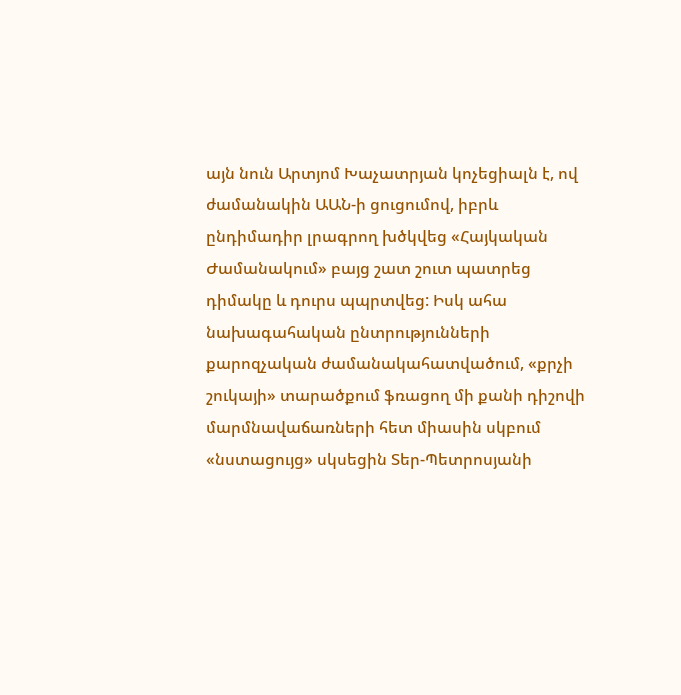այն նուն Արտյոմ Խաչատրյան կոչեցիալն է, ով ժամանակին ԱԱՆ-ի ցուցումով, իբրև ընդիմադիր լրագրող խծկվեց «Հայկական Ժամանակում» բայց շատ շուտ պատրեց դիմակը և դուրս պպրտվեց: Իսկ ահա նախագահական ընտրությունների քարոզչական ժամանակահատվածում, «քրչի շուկայի» տարածքում ֆռացող մի քանի դիշովի մարմնավաճառների հետ միասին սկբում «նստացույց» սկսեցին Տեր-Պետրոսյանի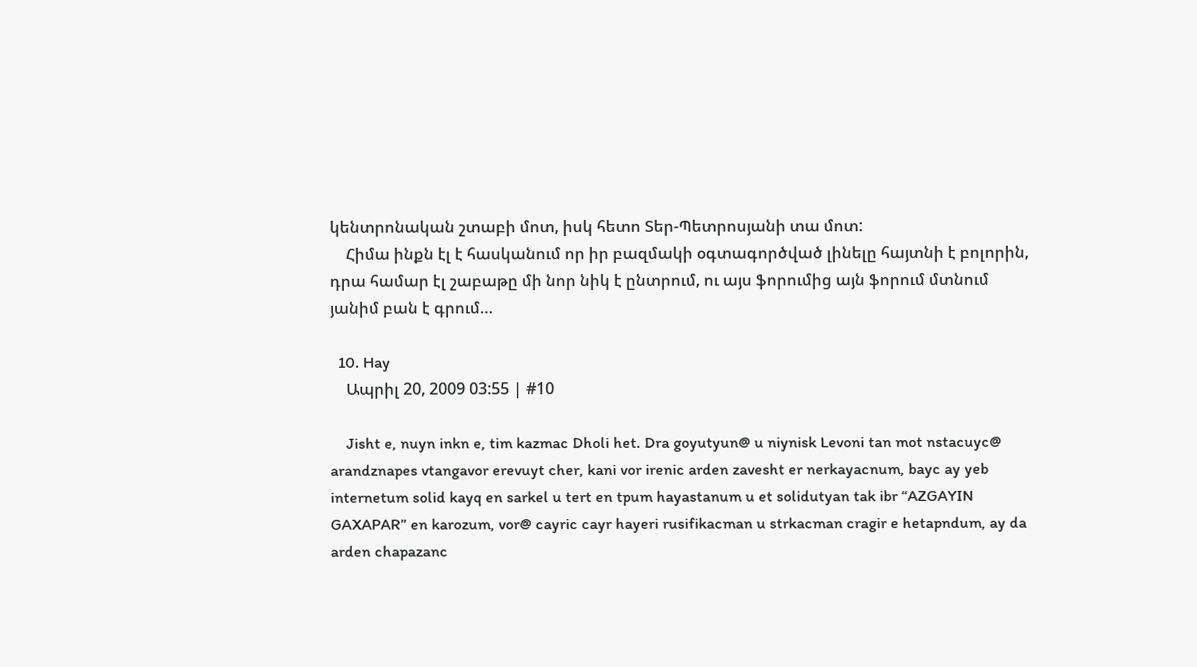կենտրոնական շտաբի մոտ, իսկ հետո Տեր-Պետրոսյանի տա մոտ:
    Հիմա ինքն էլ է հասկանում որ իր բազմակի օգտագործված լինելը հայտնի է բոլորին, դրա համար էլ շաբաթը մի նոր նիկ է ընտրում, ու այս ֆորումից այն ֆորում մտնում յանիմ բան է գրում…

  10. Hay
    Ապրիլ 20, 2009 03:55 | #10

    Jisht e, nuyn inkn e, tim kazmac Dholi het. Dra goyutyun@ u niynisk Levoni tan mot nstacuyc@ arandznapes vtangavor erevuyt cher, kani vor irenic arden zavesht er nerkayacnum, bayc ay yeb internetum solid kayq en sarkel u tert en tpum hayastanum u et solidutyan tak ibr “AZGAYIN GAXAPAR” en karozum, vor@ cayric cayr hayeri rusifikacman u strkacman cragir e hetapndum, ay da arden chapazanc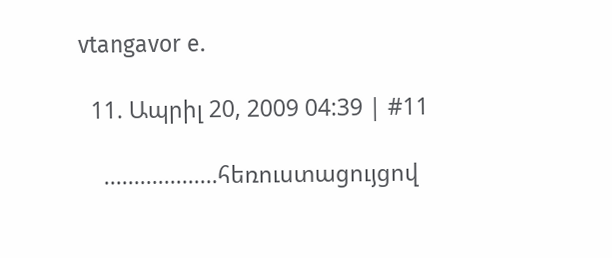vtangavor e.

  11. Ապրիլ 20, 2009 04:39 | #11

    ……………….հեռուստացույցով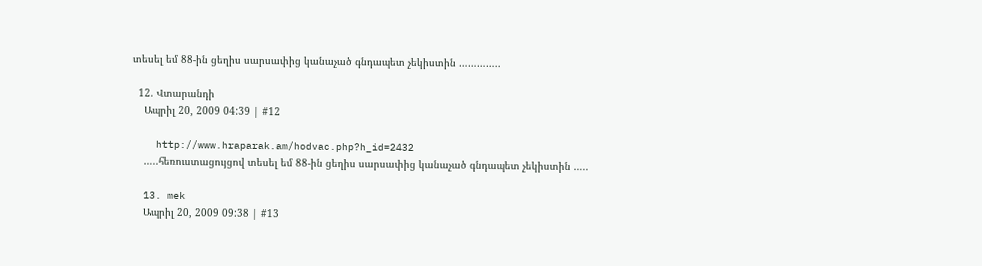տեսել եմ 88-ին ցեղիս սարսափից կանաչած գնդապետ չեկիստին …………..

  12. Վտարանդի
    Ապրիլ 20, 2009 04:39 | #12

    http://www.hraparak.am/hodvac.php?h_id=2432
    …..հեռուստացույցով տեսել եմ 88-ին ցեղիս սարսափից կանաչած գնդապետ չեկիստին …..

  13. mek
    Ապրիլ 20, 2009 09:38 | #13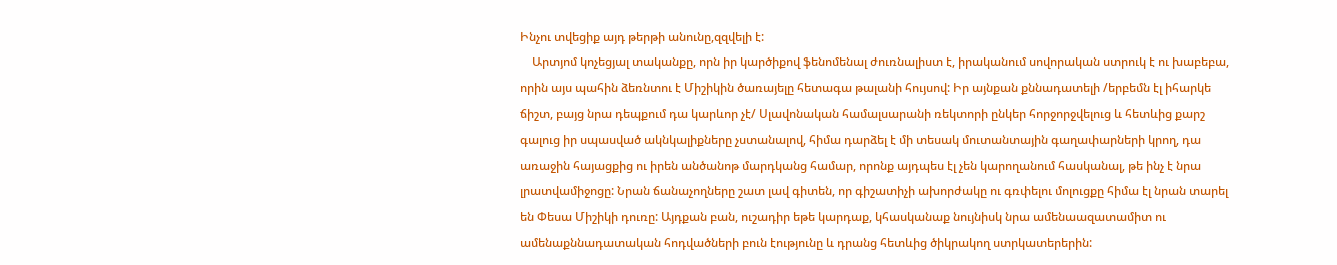Ինչու տվեցիք այդ թերթի անունը,զզվելի է:
    Արտյոմ կոչեցյալ տականքը, որն իր կարծիքով ֆենոմենալ ժուռնալիստ է, իրականում սովորական ստրուկ է ու խաբեբա, որին այս պահին ձեռնտու է Միշիկին ծառայելը հետագա թալանի հույսով: Իր այնքան քննադատելի /երբեմն էլ իհարկե ճիշտ, բայց նրա դեպքում դա կարևոր չէ/ Սլավոնական համալսարանի ռեկտորի ընկեր հորջորջվելուց և հետևից քարշ գալուց իր սպասված ակնկալիքները չստանալով, հիմա դարձել է մի տեսակ մուտանտային գաղափարների կրող, դա առաջին հայացքից ու իրեն անծանոթ մարդկանց համար, որոնք այդպես էլ չեն կարողանում հասկանալ, թե ինչ է նրա լրատվամիջոցը: Նրան ճանաչողները շատ լավ գիտեն, որ գիշատիչի ախորժակը ու գռփելու մոլուցքը հիմա էլ նրան տարել են Փեսա Միշիկի դուռը: Այդքան բան, ուշադիր եթե կարդաք, կհասկանաք նույնիսկ նրա ամենաազատամիտ ու ամենաքննադատական հոդվածների բուն էությունը և դրանց հետևից ծիկրակող ստրկատերերին: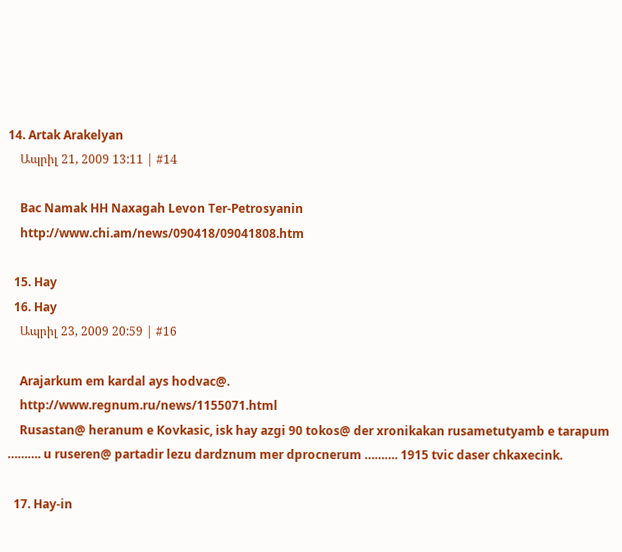14. Artak Arakelyan
    Ապրիլ 21, 2009 13:11 | #14

    Bac Namak HH Naxagah Levon Ter-Petrosyanin
    http://www.chi.am/news/090418/09041808.htm

  15. Hay
  16. Hay
    Ապրիլ 23, 2009 20:59 | #16

    Arajarkum em kardal ays hodvac@.
    http://www.regnum.ru/news/1155071.html
    Rusastan@ heranum e Kovkasic, isk hay azgi 90 tokos@ der xronikakan rusametutyamb e tarapum ………. u ruseren@ partadir lezu dardznum mer dprocnerum ………. 1915 tvic daser chkaxecink.

  17. Hay-in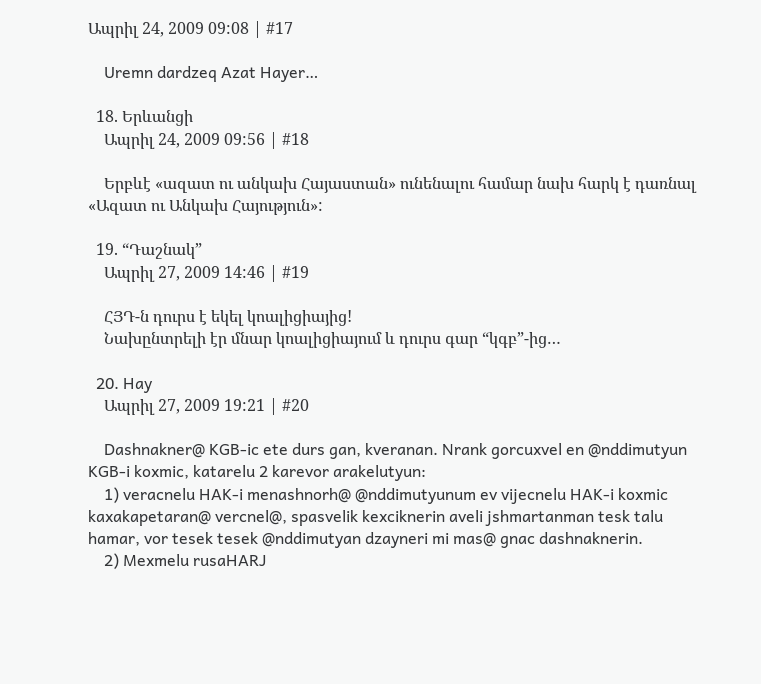Ապրիլ 24, 2009 09:08 | #17

    Uremn dardzeq Azat Hayer…

  18. Երևանցի
    Ապրիլ 24, 2009 09:56 | #18

    Երբևէ «ազատ ու անկախ Հայաստան» ունենալու համար նախ հարկ է դառնալ «Ազատ ու Անկախ Հայություն»:

  19. “Դաշնակ”
    Ապրիլ 27, 2009 14:46 | #19

    ՀՅԴ-ն դուրս է եկել կոալիցիայից!
    Նախընտրելի էր մնար կոալիցիայում և դուրս գար “կգբ”-ից…

  20. Hay
    Ապրիլ 27, 2009 19:21 | #20

    Dashnakner@ KGB-ic ete durs gan, kveranan. Nrank gorcuxvel en @nddimutyun KGB-i koxmic, katarelu 2 karevor arakelutyun:
    1) veracnelu HAK-i menashnorh@ @nddimutyunum ev vijecnelu HAK-i koxmic kaxakapetaran@ vercnel@, spasvelik kexciknerin aveli jshmartanman tesk talu hamar, vor tesek tesek @nddimutyan dzayneri mi mas@ gnac dashnaknerin.
    2) Mexmelu rusaHARJ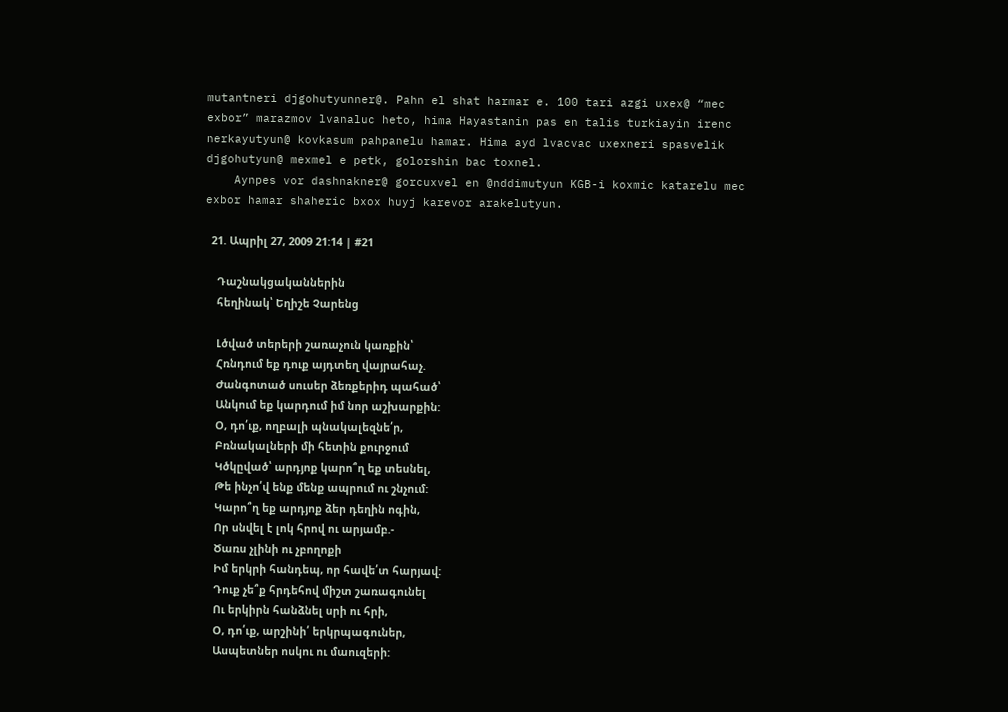mutantneri djgohutyunner@. Pahn el shat harmar e. 100 tari azgi uxex@ “mec exbor” marazmov lvanaluc heto, hima Hayastanin pas en talis turkiayin irenc nerkayutyun@ kovkasum pahpanelu hamar. Hima ayd lvacvac uxexneri spasvelik djgohutyun@ mexmel e petk, golorshin bac toxnel.
    Aynpes vor dashnakner@ gorcuxvel en @nddimutyun KGB-i koxmic katarelu mec exbor hamar shaheric bxox huyj karevor arakelutyun.

  21. Ապրիլ 27, 2009 21:14 | #21

    Դաշնակցականներին
    հեղինակ՝ Եղիշե Չարենց

    Լծված տերերի շառաչուն կառքին՝
    Հռնդում եք դուք այդտեղ վայրահաչ.
    Ժանգոտած սուսեր ձեռքերիդ պահած՝
    Անկում եք կարդում իմ նոր աշխարքին:
    Օ, դո՛ւք, ողբալի պնակալեզնե՛ր,
    Բռնակալների մի հետին քուրջում
    Կծկըված՝ արդյոք կարո՞ղ եք տեսնել,
    Թե ինչո՛վ ենք մենք ապրում ու շնչում:
    Կարո՞ղ եք արդյոք ձեր դեղին ոգին,
    Որ սնվել է լոկ հրով ու արյամբ.-
    Ծառս չլինի ու չբողոքի
    Իմ երկրի հանդեպ, որ հավե՛տ հարյավ:
    Դուք չե՞ք հրդեհով միշտ շառագունել
    Ու երկիրն հանձնել սրի ու հրի,
    Օ, դո՛ւք, արշինի՛ երկրպագուներ,
    Ասպետներ ոսկու ու մաուզերի: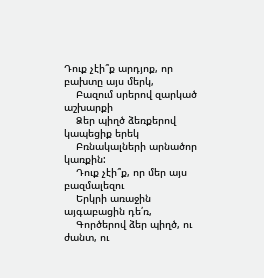Դուք չէի՞ք արդյոք, որ բախտը այս մերկ,
    Բազում սրերով զարկած աշխարքի
    Ձեր պիղծ ձեռքերով կապեցիք երեկ
    Բռնակալների արնածոր կառքին:
    Դուք չէի՞ք, որ մեր այս բազմալեզու
    Երկրի առաջին այգաբացին դե՛ռ,
    Գործերով ձեր պիղծ, ու ժանտ, ու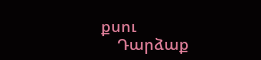քսու
    Դարձաք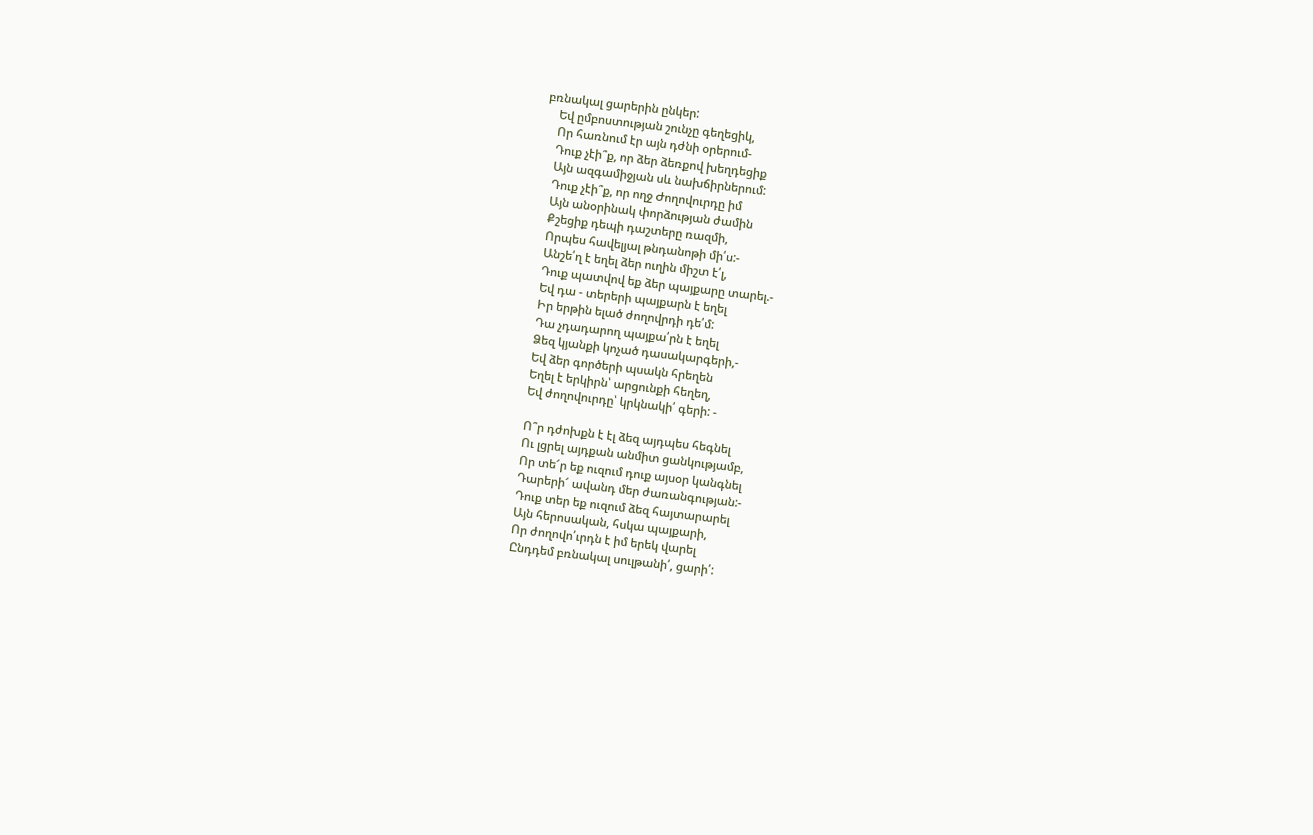բռնակալ ցարերին ընկեր:
    Եվ ըմբոստության շունչը գեղեցիկ,
    Որ հառնում էր այն դժնի օրերում-
    Դուք չէի՞ք, որ ձեր ձեռքով խեղդեցիք
    Այն ազգամիջյան սև նախճիրներում:
    Դուք չէի՞ք, որ ողջ Ժողովուրդը իմ
    Այն անօրինակ փորձության ժամին
    Քշեցիք դեպի դաշտերը ռազմի,
    Որպես հավելյալ թնդանոթի մի՛ս:-
    Անշե՛ղ է եղել ձեր ուղին միշտ է՛լ,
    Դուք պատվով եք ձեր պայքարը տարել.-
    Եվ դա - տերերի պայքարն է եղել
    Իր երթին ելած ժողովրդի դե՛մ:
    Դա չդադարող պայքա՛րն է եղել
    Ձեզ կյանքի կոչած դասակարգերի,-
    Եվ ձեր գործերի պսակն հրեղեն
    Եղել է երկիրն՝ արցունքի հեղեղ,
    Եվ ժողովուրդը՝ կրկնակի՛ գերի: -

    Ո՞ր դժոխքն է էլ ձեզ այդպես հեգնել
    Ու լցրել այդքան անմիտ ցանկությամբ,
    Որ տե՜ր եք ուզում դուք այսօր կանգնել
    Դարերի՜ ավանդ մեր ժառանգության:-
    Դուք տեր եք ուզում ձեզ հայտարարել
    Այն հերոսական, հսկա պայքարի,
    Որ ժողովո՛ւրդն է իմ երեկ վարել
    Ընդդեմ բռնակալ սուլթանի՛, ցարի՛: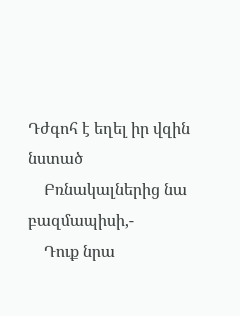Դժգոհ է եղել իր վզին նստած
    Բռնակալներից նա բազմապիսի,-
    Դուք նրա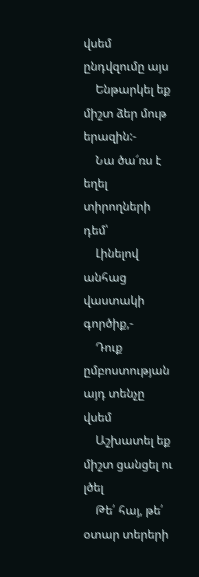վսեմ ընդվզումը այս
    Ենթարկել եք միշտ ձեր մութ երազին:-
    Նա ծա՜ռս է եղել տիրողների դեմ՝
    Լինելով անհաց վաստակի գործիք,-
    Դուք ըմբոստության այդ տենչը վսեմ
    Աշխատել եք միշտ ցանցել ու լծել
    Թե՛ հայ, թե՛ օտար տերերի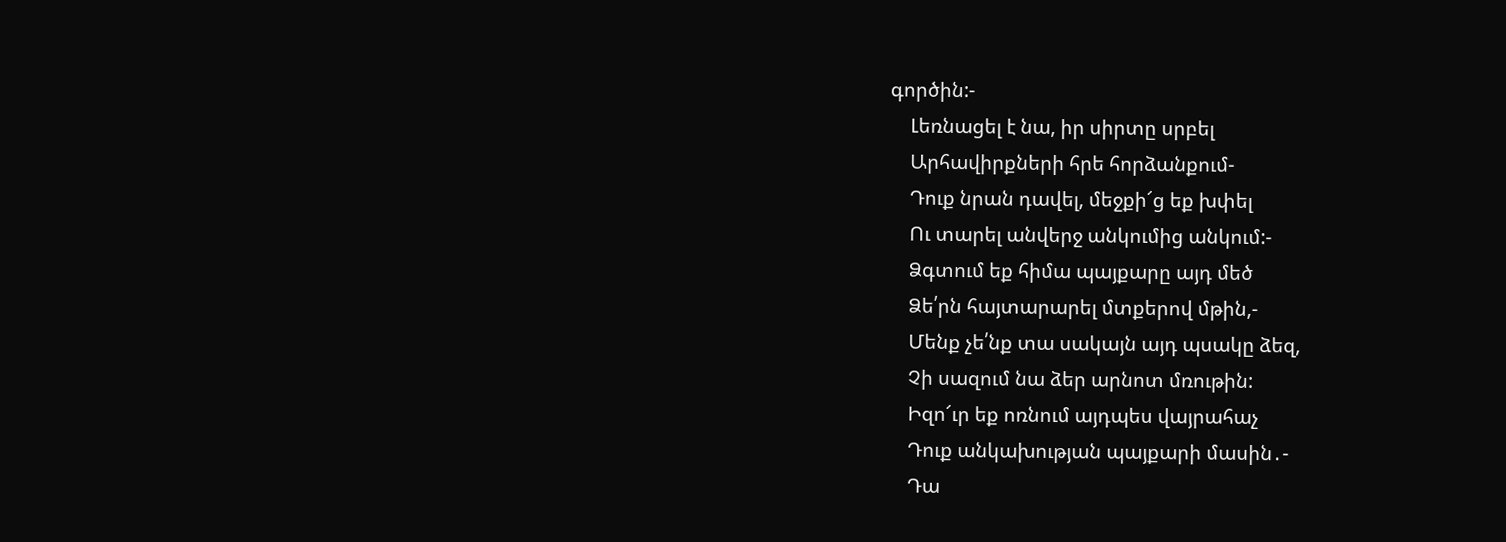գործին:-
    Լեռնացել է նա, իր սիրտը սրբել
    Արհավիրքների հրե հորձանքում-
    Դուք նրան դավել, մեջքի՜ց եք խփել
    Ու տարել անվերջ անկումից անկում:-
    Ձգտում եք հիմա պայքարը այդ մեծ
    Ձե՛րն հայտարարել մտքերով մթին,-
    Մենք չե՛նք տա սակայն այդ պսակը ձեզ,
    Չի սազում նա ձեր արնոտ մռութին:
    Իզո՜ւր եք ոռնում այդպես վայրահաչ
    Դուք անկախության պայքարի մասին․-
    Դա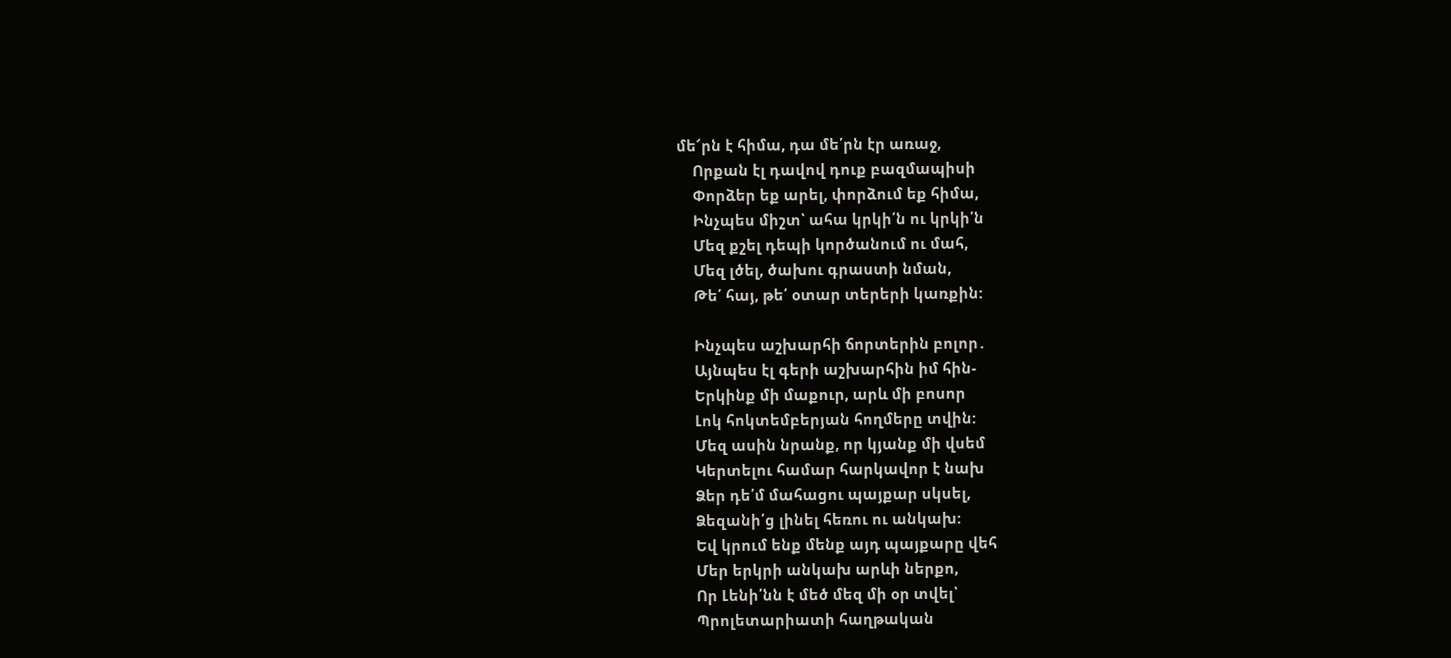մե՜րն է հիմա, դա մե՛րն էր առաջ,
    Որքան էլ դավով դուք բազմապիսի
    Փորձեր եք արել, փորձում եք հիմա,
    Ինչպես միշտ՝ ահա կրկի՛ն ու կրկի՛ն
    Մեզ քշել դեպի կործանում ու մահ,
    Մեզ լծել, ծախու գրաստի նման,
    Թե՛ հայ, թե՛ օտար տերերի կառքին:

    Ինչպես աշխարհի ճորտերին բոլոր․
    Այնպես էլ գերի աշխարհին իմ հին-
    Երկինք մի մաքուր, արև մի բոսոր
    Լոկ հոկտեմբերյան հողմերը տվին:
    Մեզ ասին նրանք, որ կյանք մի վսեմ
    Կերտելու համար հարկավոր է նախ
    Ձեր դե՛մ մահացու պայքար սկսել,
    Ձեզանի՛ց լինել հեռու ու անկախ:
    Եվ կրում ենք մենք այդ պայքարը վեհ
    Մեր երկրի անկախ արևի ներքո,
    Որ Լենի՛նն է մեծ մեզ մի օր տվել՝
    Պրոլետարիատի հաղթական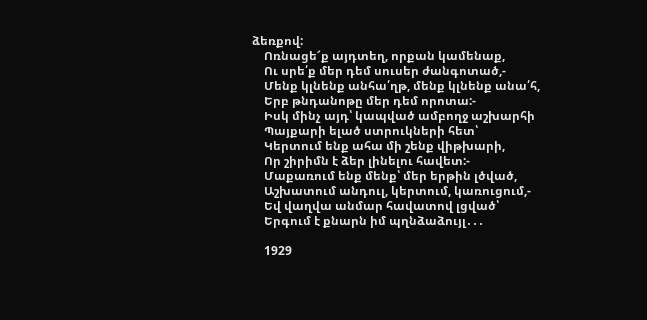ձեռքով:
    Ոռնացե՜ք այդտեղ, որքան կամենաք,
    Ու սրե՛ք մեր դեմ սուսեր ժանգոտած,-
    Մենք կլնենք անհա՛ղթ, մենք կլնենք անա՛հ,
    Երբ թնդանոթը մեր դեմ որոտա:-
    Իսկ մինչ այդ՝ կապված ամբողջ աշխարհի
    Պայքարի ելած ստրուկների հետ՝
    Կերտում ենք ահա մի շենք վիթխարի,
    Որ շիրիմն է ձեր լինելու հավետ:-
    Մաքառում ենք մենք՝ մեր երթին լծված,
    Աշխատում անդուլ, կերտում, կառուցում,-
    Եվ վաղվա անմար հավատով լցված՝
    Երգում է քնարն իմ պղնձաձույլ․․․

    1929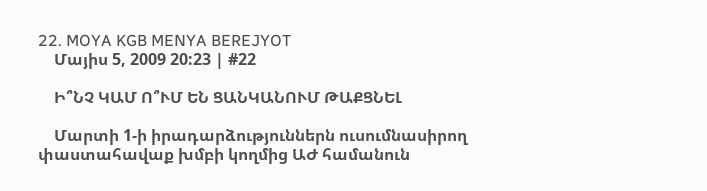22. MOYA KGB MENYA BEREJYOT
    Մայիս 5, 2009 20:23 | #22

    Ի՞ՆՉ ԿԱՄ Ո՞ՒՄ ԵՆ ՑԱՆԿԱՆՈՒՄ ԹԱՔՑՆԵԼ

    Մարտի 1-ի իրադարձություններն ուսումնասիրող փաստահավաք խմբի կողմից ԱԺ համանուն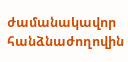ժամանակավոր հանձնաժողովին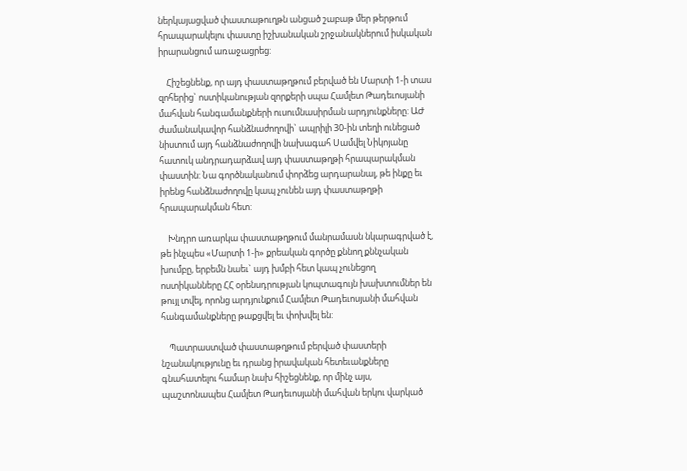ներկայացված փաստաթուղթն անցած շաբաթ մեր թերթում հրապարակելու փաստը իշխանական շրջանակներում իսկական իրարանցում առաջացրեց:

    Հիշեցնենք, որ այդ փաստաթղթում բերված են Մարտի 1-ի տաս զոհերից` ոստիկանության զորքերի սպա Համլետ Թադեւոսյանի մահվան հանգամանքների ուսումնասիրման արդյունքները: ԱԺ ժամանակավոր հանձնաժողովի` ապրիլի 30-ին տեղի ունեցած նիստում այդ հանձնաժողովի նախագահ Սամվել Նիկոյանը հատուկ անդրադարձավ այդ փաստաթղթի հրապարակման փաստին: Նա գործնականում փորձեց արդարանալ, թե ինքը եւ իրենց հանձնաժողովը կապ չունեն այդ փաստաթղթի հրապարակման հետ:

    Խնդրո առարկա փաստաթղթում մանրամասն նկարագրված է, թե ինչպես «Մարտի 1-ի» քրեական գործը քննող քննչական խումբը, երբեմն նաեւ` այդ խմբի հետ կապ չունեցող ոստիկանները ՀՀ օրենսդրության կոպտագույն խախտումներ են թույլ տվել, որոնց արդյունքում Համլետ Թադեւոսյանի մահվան հանգամանքները թաքցվել եւ փոխվել են:

    Պատրաստված փաստաթղթում բերված փաստերի նշանակությունը եւ դրանց իրավական հետեւանքները գնահատելու համար նախ հիշեցնենք, որ մինչ այս, պաշտոնապես Համլետ Թադեւոսյանի մահվան երկու վարկած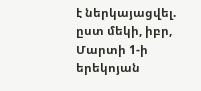է ներկայացվել. ըստ մեկի, իբր, Մարտի 1-ի երեկոյան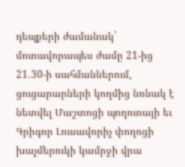դեպքերի ժամանակ` մոտավորապես ժամը 21-ից 21.30-ի սահմաններում, ցուցարարների կողմից նռնակ է նետվել Մաշտոցի պողոտայի եւ Գրիգոր Լուսավորիչ փողոցի խաչմերուկի կամրջի վրա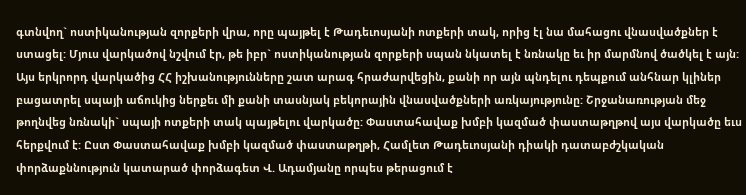գտնվող` ոստիկանության զորքերի վրա, որը պայթել է Թադեւոսյանի ոտքերի տակ, որից էլ նա մահացու վնասվածքներ է ստացել: Մյուս վարկածով նշվում էր, թե իբր` ոստիկանության զորքերի սպան նկատել է նռնակը եւ իր մարմնով ծածկել է այն: Այս երկրորդ վարկածից ՀՀ իշխանությունները շատ արագ հրաժարվեցին, քանի որ այն պնդելու դեպքում անհնար կլիներ բացատրել սպայի աճուկից ներքեւ մի քանի տասնյակ բեկորային վնասվածքների առկայությունը: Շրջանառության մեջ թողնվեց նռնակի` սպայի ոտքերի տակ պայթելու վարկածը: Փաստահավաք խմբի կազմած փաստաթղթով այս վարկածը եւս հերքվում է: Ըստ Փաստահավաք խմբի կազմած փաստաթղթի, Համլետ Թադեւոսյանի դիակի դատաբժշկական փորձաքննություն կատարած փորձագետ Վ. Ադամյանը որպես թերացում է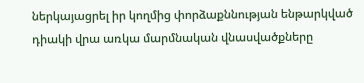ներկայացրել իր կողմից փորձաքննության ենթարկված դիակի վրա առկա մարմնական վնասվածքները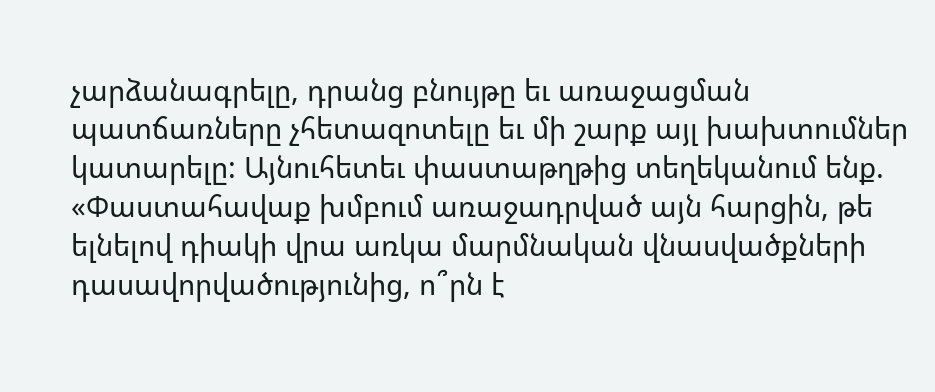չարձանագրելը, դրանց բնույթը եւ առաջացման պատճառները չհետազոտելը եւ մի շարք այլ խախտումներ կատարելը: Այնուհետեւ փաստաթղթից տեղեկանում ենք. «Փաստահավաք խմբում առաջադրված այն հարցին, թե ելնելով դիակի վրա առկա մարմնական վնասվածքների դասավորվածությունից, ո՞րն է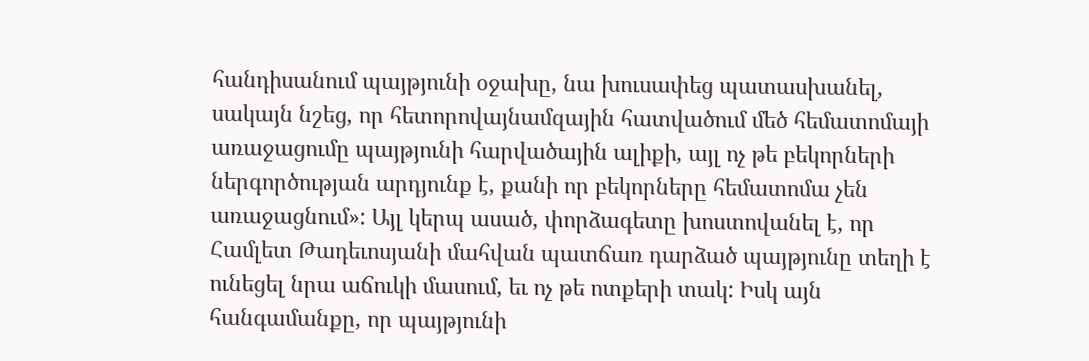հանդիսանում պայթյունի օջախը, նա խուսափեց պատասխանել, սակայն նշեց, որ հետորովայնամզային հատվածում մեծ հեմատոմայի առաջացումը պայթյունի հարվածային ալիքի, այլ ոչ թե բեկորների ներգործության արդյունք է, քանի որ բեկորները հեմատոմա չեն առաջացնում»: Այլ կերպ ասած, փորձագետը խոստովանել է, որ Համլետ Թադեւոսյանի մահվան պատճառ դարձած պայթյունը տեղի է ունեցել նրա աճուկի մասում, եւ ոչ թե ոտքերի տակ: Իսկ այն հանգամանքը, որ պայթյունի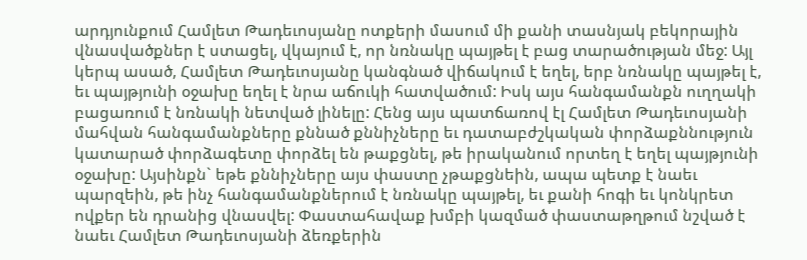արդյունքում Համլետ Թադեւոսյանը ոտքերի մասում մի քանի տասնյակ բեկորային վնասվածքներ է ստացել, վկայում է, որ նռնակը պայթել է բաց տարածության մեջ: Այլ կերպ ասած, Համլետ Թադեւոսյանը կանգնած վիճակում է եղել, երբ նռնակը պայթել է, եւ պայթյունի օջախը եղել է նրա աճուկի հատվածում: Իսկ այս հանգամանքն ուղղակի բացառում է նռնակի նետված լինելը: Հենց այս պատճառով էլ Համլետ Թադեւոսյանի մահվան հանգամանքները քննած քննիչները եւ դատաբժշկական փորձաքննություն կատարած փորձագետը փորձել են թաքցնել, թե իրականում որտեղ է եղել պայթյունի օջախը: Այսինքն` եթե քննիչները այս փաստը չթաքցնեին, ապա պետք է նաեւ պարզեին, թե ինչ հանգամանքներում է նռնակը պայթել, եւ քանի հոգի եւ կոնկրետ ովքեր են դրանից վնասվել: Փաստահավաք խմբի կազմած փաստաթղթում նշված է նաեւ Համլետ Թադեւոսյանի ձեռքերին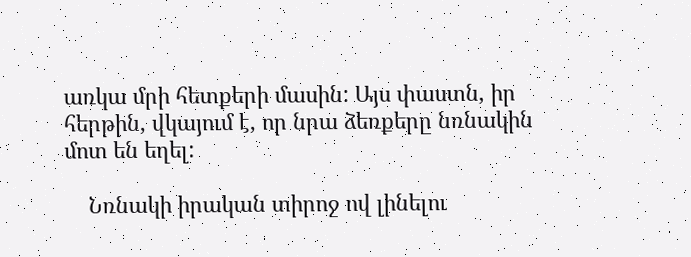առկա մրի հետքերի մասին: Այս փաստն, իր հերթին, վկայում է, որ նրա ձեռքերը նռնակին մոտ են եղել:

    Նռնակի իրական տիրոջ ով լինելու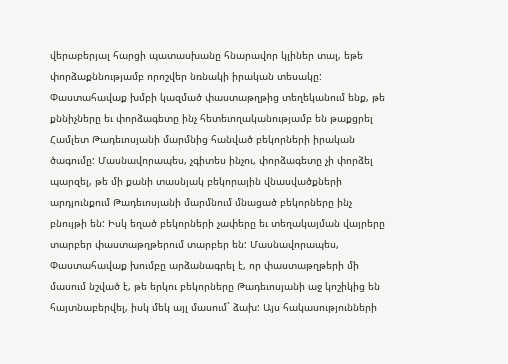վերաբերյալ հարցի պատասխանը հնարավոր կլիներ տալ, եթե փորձաքննությամբ որոշվեր նռնակի իրական տեսակը: Փաստահավաք խմբի կազմած փաստաթղթից տեղեկանում ենք, թե քննիչները եւ փորձագետը ինչ հետեւողականությամբ են թաքցրել Համլետ Թադեւոսյանի մարմնից հանված բեկորների իրական ծագումը: Մասնավորապես, չգիտես ինչու, փորձագետը չի փորձել պարզել, թե մի քանի տասնյակ բեկորային վնասվածքների արդյունքում Թադեւոսյանի մարմնում մնացած բեկորները ինչ բնույթի են: Իսկ եղած բեկորների չափերը եւ տեղակայման վայրերը տարբեր փաստաթղթերում տարբեր են: Մասնավորապես, Փաստահավաք խումբը արձանագրել է, որ փաստաթղթերի մի մասում նշված է, թե երկու բեկորները Թադեւոսյանի աջ կոշիկից են հայտնաբերվել, իսկ մեկ այլ մասում` ձախ: Այս հակասությունների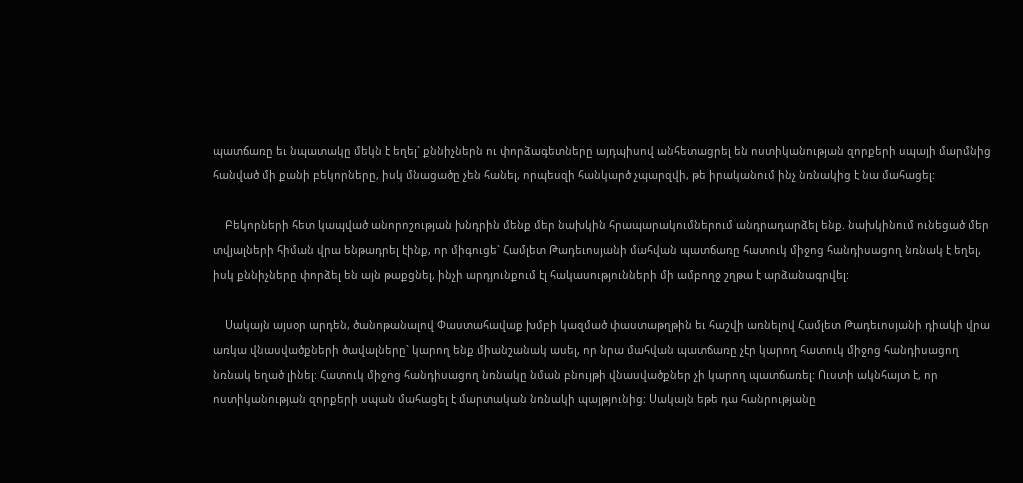պատճառը եւ նպատակը մեկն է եղել` քննիչներն ու փորձագետները այդպիսով անհետացրել են ոստիկանության զորքերի սպայի մարմնից հանված մի քանի բեկորները, իսկ մնացածը չեն հանել, որպեսզի հանկարծ չպարզվի, թե իրականում ինչ նռնակից է նա մահացել:

    Բեկորների հետ կապված անորոշության խնդրին մենք մեր նախկին հրապարակումներում անդրադարձել ենք. նախկինում ունեցած մեր տվյալների հիման վրա ենթադրել էինք, որ միգուցե` Համլետ Թադեւոսյանի մահվան պատճառը հատուկ միջոց հանդիսացող նռնակ է եղել, իսկ քննիչները փորձել են այն թաքցնել, ինչի արդյունքում էլ հակասությունների մի ամբողջ շղթա է արձանագրվել:

    Սակայն այսօր արդեն, ծանոթանալով Փաստահավաք խմբի կազմած փաստաթղթին եւ հաշվի առնելով Համլետ Թադեւոսյանի դիակի վրա առկա վնասվածքների ծավալները` կարող ենք միանշանակ ասել, որ նրա մահվան պատճառը չէր կարող հատուկ միջոց հանդիսացող նռնակ եղած լինել: Հատուկ միջոց հանդիսացող նռնակը նման բնույթի վնասվածքներ չի կարող պատճառել: Ուստի ակնհայտ է, որ ոստիկանության զորքերի սպան մահացել է մարտական նռնակի պայթյունից: Սակայն եթե դա հանրությանը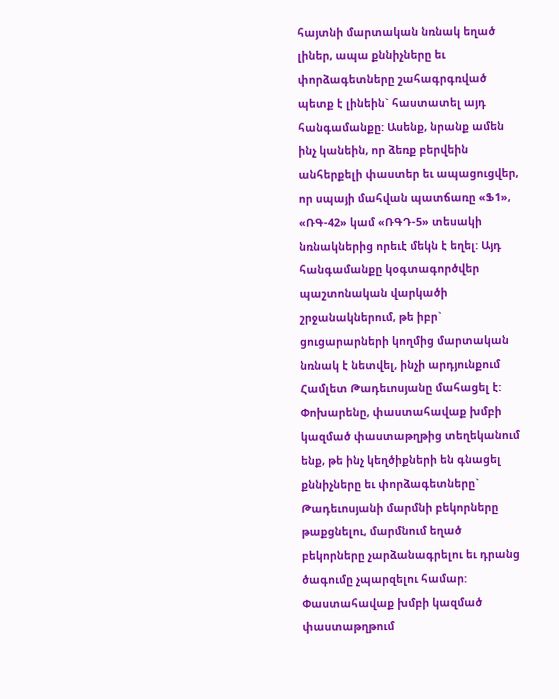հայտնի մարտական նռնակ եղած լիներ, ապա քննիչները եւ փորձագետները շահագրգռված պետք է լինեին` հաստատել այդ հանգամանքը: Ասենք, նրանք ամեն ինչ կանեին, որ ձեռք բերվեին անհերքելի փաստեր եւ ապացուցվեր, որ սպայի մահվան պատճառը «Ֆ1», «ՌԳ-42» կամ «ՌԳԴ-5» տեսակի նռնակներից որեւէ մեկն է եղել: Այդ հանգամանքը կօգտագործվեր պաշտոնական վարկածի շրջանակներում, թե իբր` ցուցարարների կողմից մարտական նռնակ է նետվել, ինչի արդյունքում Համլետ Թադեւոսյանը մահացել է: Փոխարենը, փաստահավաք խմբի կազմած փաստաթղթից տեղեկանում ենք, թե ինչ կեղծիքների են գնացել քննիչները եւ փորձագետները` Թադեւոսյանի մարմնի բեկորները թաքցնելու, մարմնում եղած բեկորները չարձանագրելու եւ դրանց ծագումը չպարզելու համար: Փաստահավաք խմբի կազմած փաստաթղթում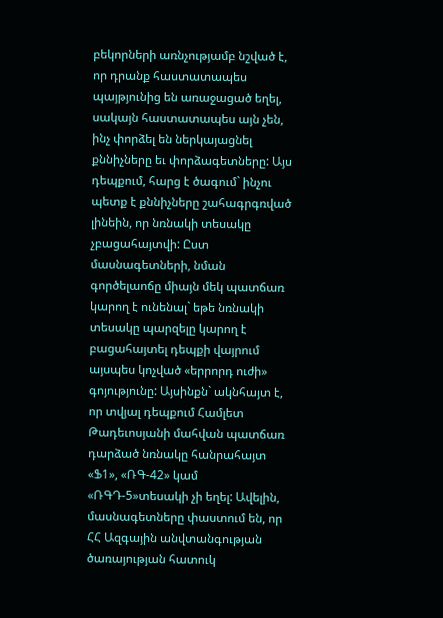բեկորների առնչությամբ նշված է, որ դրանք հաստատապես պայթյունից են առաջացած եղել, սակայն հաստատապես այն չեն, ինչ փորձել են ներկայացնել քննիչները եւ փորձագետները: Այս դեպքում, հարց է ծագում` ինչու պետք է քննիչները շահագրգռված լինեին, որ նռնակի տեսակը չբացահայտվի: Ըստ մասնագետների, նման գործելաոճը միայն մեկ պատճառ կարող է ունենալ` եթե նռնակի տեսակը պարզելը կարող է բացահայտել դեպքի վայրում այսպես կոչված «երրորդ ուժի» գոյությունը: Այսինքն` ակնհայտ է, որ տվյալ դեպքում Համլետ Թադեւոսյանի մահվան պատճառ դարձած նռնակը հանրահայտ «Ֆ1», «ՌԳ-42» կամ «ՌԳԴ-5»տեսակի չի եղել: Ավելին, մասնագետները փաստում են, որ ՀՀ Ազգային անվտանգության ծառայության հատուկ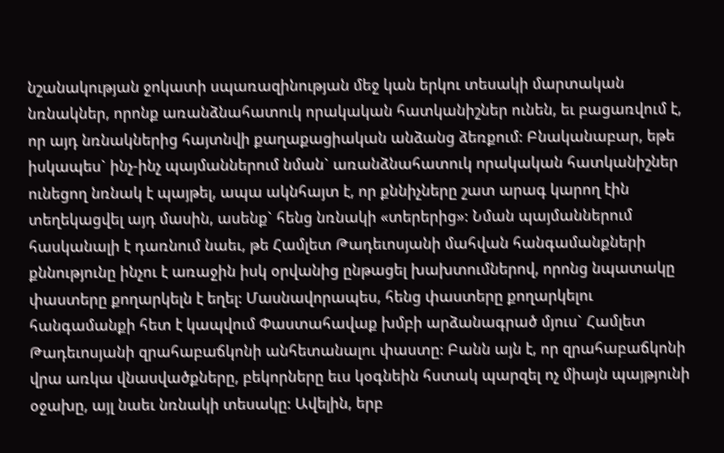նշանակության ջոկատի սպառազինության մեջ կան երկու տեսակի մարտական նռնակներ, որոնք առանձնահատուկ որակական հատկանիշներ ունեն, եւ բացառվում է, որ այդ նռնակներից հայտնվի քաղաքացիական անձանց ձեռքում: Բնականաբար, եթե իսկապես` ինչ-ինչ պայմաններում նման` առանձնահատուկ որակական հատկանիշներ ունեցող նռնակ է պայթել, ապա ակնհայտ է, որ քննիչները շատ արագ կարող էին տեղեկացվել այդ մասին, ասենք` հենց նռնակի «տերերից»: Նման պայմաններում հասկանալի է դառնում նաեւ, թե Համլետ Թադեւոսյանի մահվան հանգամանքների քննությունը ինչու է առաջին իսկ օրվանից ընթացել խախտումներով, որոնց նպատակը փաստերը քողարկելն է եղել: Մասնավորապես, հենց փաստերը քողարկելու հանգամանքի հետ է կապվում Փաստահավաք խմբի արձանագրած մյուս` Համլետ Թադեւոսյանի զրահաբաճկոնի անհետանալու փաստը: Բանն այն է, որ զրահաբաճկոնի վրա առկա վնասվածքները, բեկորները եւս կօգնեին հստակ պարզել ոչ միայն պայթյունի օջախը, այլ նաեւ նռնակի տեսակը: Ավելին, երբ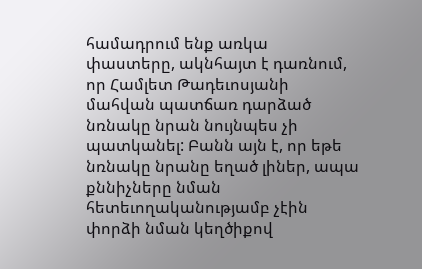համադրում ենք առկա փաստերը, ակնհայտ է դառնում, որ Համլետ Թադեւոսյանի մահվան պատճառ դարձած նռնակը նրան նույնպես չի պատկանել: Բանն այն է, որ եթե նռնակը նրանը եղած լիներ, ապա քննիչները նման հետեւողականությամբ չէին փորձի նման կեղծիքով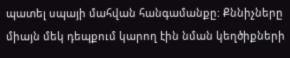պատել սպայի մահվան հանգամանքը: Քննիչները միայն մեկ դեպքում կարող էին նման կեղծիքների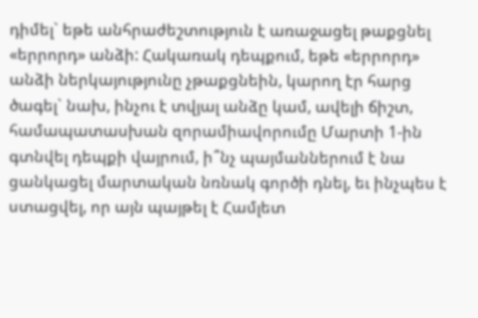դիմել` եթե անհրաժեշտություն է առաջացել թաքցնել «երրորդ» անձի: Հակառակ դեպքում, եթե «երրորդ» անձի ներկայությունը չթաքցնեին, կարող էր հարց ծագել` նախ, ինչու է տվյալ անձը կամ, ավելի ճիշտ, համապատասխան զորամիավորումը Մարտի 1-ին գտնվել դեպքի վայրում, ի՞նչ պայմաններում է նա ցանկացել մարտական նռնակ գործի դնել, եւ ինչպես է ստացվել, որ այն պայթել է Համլետ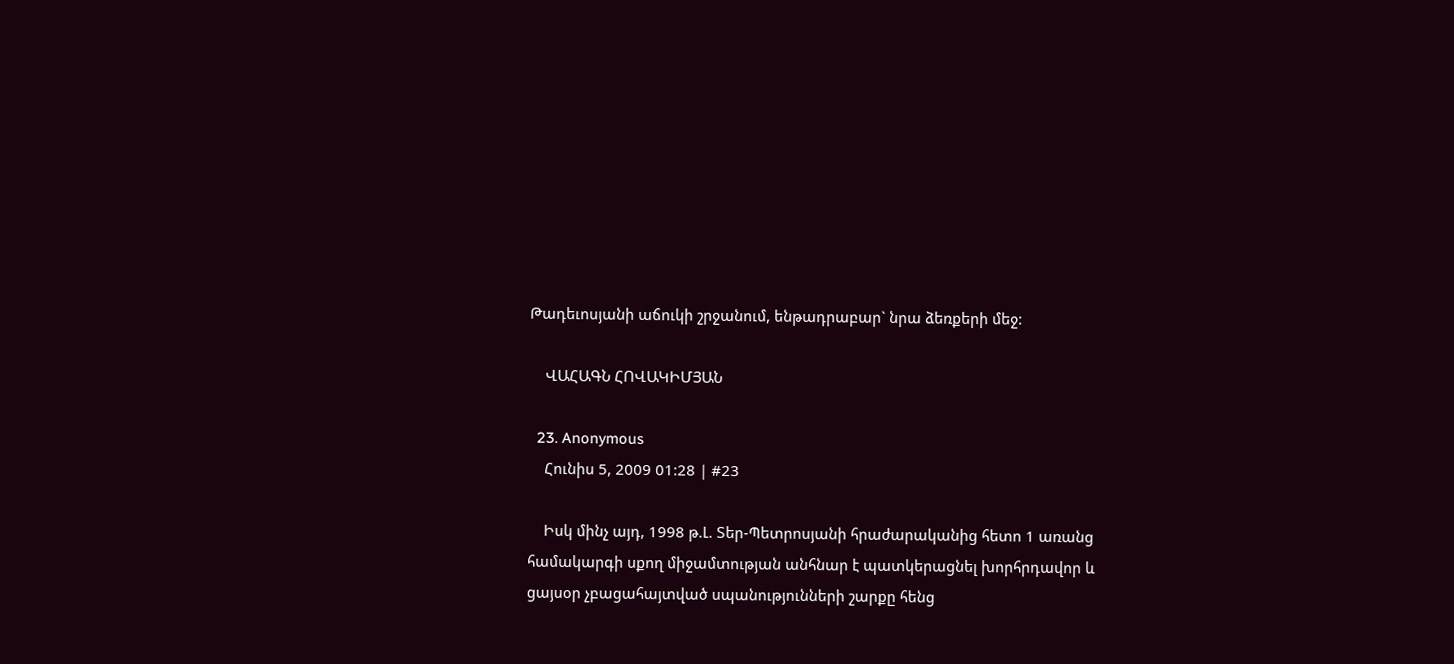Թադեւոսյանի աճուկի շրջանում, ենթադրաբար` նրա ձեռքերի մեջ:

    ՎԱՀԱԳՆ ՀՈՎԱԿԻՄՅԱՆ

  23. Anonymous
    Հունիս 5, 2009 01:28 | #23

    Իսկ մինչ այդ, 1998 թ.Լ. Տեր-Պետրոսյանի հրաժարականից հետո 1 առանց համակարգի սքող միջամտության անհնար է պատկերացնել խորհրդավոր և ցայսօր չբացահայտված սպանությունների շարքը հենց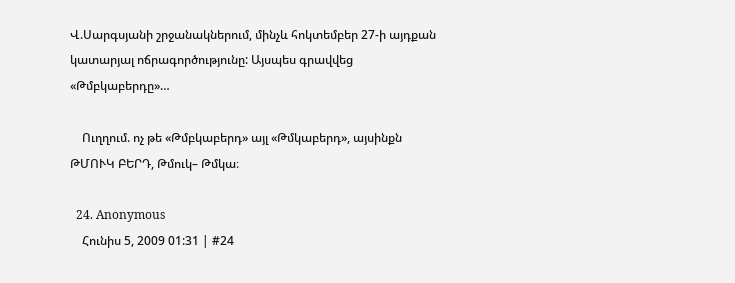Վ.Սարգսյանի շրջանակներում, մինչև հոկտեմբեր 27-ի այդքան կատարյալ ոճրագործությունը: Այսպես գրավվեց «Թմբկաբերդը»…

    Ուղղում. ոչ թե «Թմբկաբերդ» այլ «Թմկաբերդ», այսինքն ԹՄՈՒԿ ԲԵՐԴ, Թմուկ– Թմկա։

  24. Anonymous
    Հունիս 5, 2009 01:31 | #24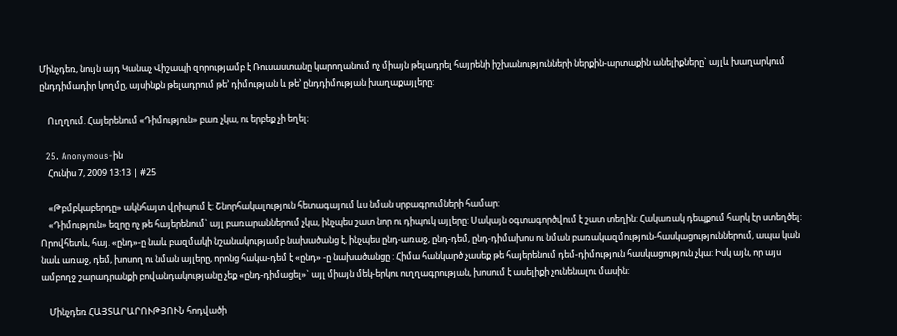Մինչդեռ, նույն այդ Կանաչ Վիշապի զորությամբ է Ռուսաստանը կարողանում ոչ միայն թելադրել հայրենի իշխանությունների ներքին-արտաքին անելիքները` այլև խաղարկում ընդդիմադիր կողմը, այսինքն թելադրում թե’ դիմության և թե’ ընդդիմության խաղաքայլերը:

    Ուղղում. Հայերենում «Դիմություն» բառ չկա, ու երբեք չի եղել։

  25. Anonymous-ին
    Հունիս 7, 2009 13:13 | #25

    «Թբմբկաբերդը» ակնհայտ վրիպում է: Շնորհակալություն հետագայում ևս նման սրբագրումների համար:
    «Դիմություն» եզրը ոչ թե հայերենում` այլ բառարաններում չկա, ինչպես շատ նոր ու դիպուկ այլերը: Սակայն օգտագործվում է շատ տեղին: Հակառակ դեպքում հարկ էր ստեղծել: Որովհետև, հայ. «ընդ»-ը նաև բազմակի նշանակությամբ նախածանց է, ինչպես ընդ-առաջ, ընդ-դեմ, ընդ-դիմախոս ու նման բառակազմություն-հասկացություններում, ապա կան նաև առաջ, դեմ, խոսող ու նման այլերը, որոնց հակա-դեմ է «ընդ» -ը նախածանցը : Հիմա հանկարծ չասեք թե հայերենում դեմ-դիմություն հասկացություն չկա: Իսկ այն, որ այս ամբողջ շարադրանքի բովանդակությանը չեք «ընդ-դիմացել»` այլ միայն մեկ-երկու ուղղագրության, խոսում է ասելիքի չունենալու մասին:

    Մինչդեռ ՀԱՅՏԱՐԱՐՈՒԹՅՈՒՆ հոդվածի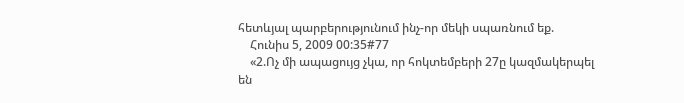հետևյալ պարբերությունում ինչ-որ մեկի սպառնում եք.
    Հունիս 5, 2009 00:35#77
    «2.Ոչ մի ապացույց չկա, որ հոկտեմբերի 27ը կազմակերպել են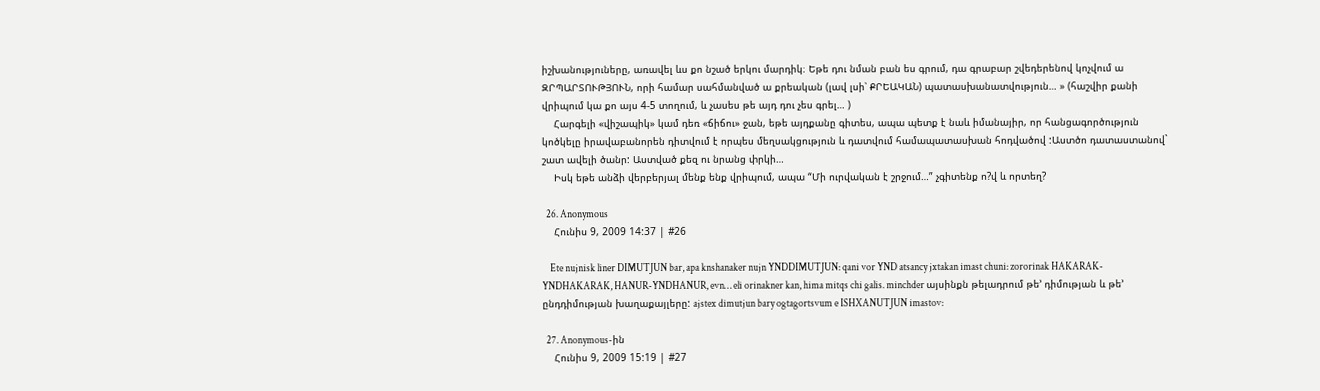իշխանություները, առավել ևս քո նշած երկու մարդիկ։ Եթե դու նման բան ես գրում, դա գրաբար շվեդերենով կոչվում ա ԶՐՊԱՐՏՈՒԹՅՈՒՆ, որի համար սահմանված ա քրեական (լավ լսի՝ ՔՐԵԱԿԱՆ) պատասխանատվություն… » (հաշվիր քանի վրիպում կա քո այս 4-5 տողում, և չասես թե այդ դու չես գրել… )
    Հարգելի «վիշապիկ» կամ դեռ «ճիճու» ջան, եթե այդքանը գիտես, ապա պետք է նաև իմանայիր, որ հանցագործություն կոծկելը իրավաբանորեն դիտվում է որպես մեղսակցություն և դատվում համապատասխան հոդվածով :Աստծո դատաստանով` շատ ավելի ծանր: Աստված քեզ ու նրանց փրկի…
    Իսկ եթե անձի վերբերյալ մենք ենք վրիպում, ապա “Մի ուրվական է շրջում…” չգիտենք ո?վ և որտեղ?

  26. Anonymous
    Հունիս 9, 2009 14:37 | #26

    Ete nujnisk liner DIMUTJUN bar, apa knshanaker nujn YNDDIMUTJUN: qani vor YND atsancy jxtakan imast chuni: zororinak HAKARAK-YNDHAKARAK, HANUR-YNDHANUR, evn… eli orinakner kan, hima mitqs chi galis. minchder այսինքն թելադրում թե’ դիմության և թե’ ընդդիմության խաղաքայլերը: ajstex dimutjun bary ogtagortsvum e ISHXANUTJUN imastov:

  27. Anonymous-ին
    Հունիս 9, 2009 15:19 | #27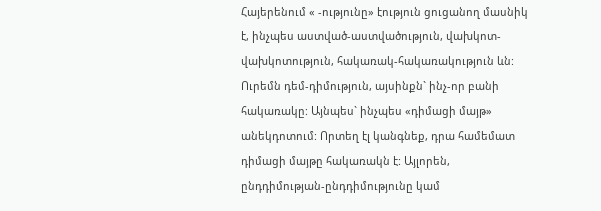Հայերենում « -ությունը» էություն ցուցանող մասնիկ է, ինչպես աստված-աստվածություն, վախկոտ-վախկոտություն, հակառակ-հակառակություն ևն: Ուրեմն դեմ-դիմություն, այսինքն` ինչ-որ բանի հակառակը: Այնպես` ինչպես «դիմացի մայթ» անեկդոտում: Որտեղ էլ կանգնեք, դրա համեմատ դիմացի մայթը հակառակն է: Այլորեն, ընդդիմության-ընդդիմությունը կամ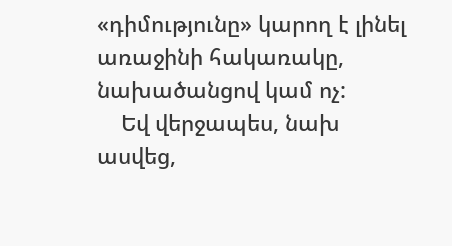«դիմությունը» կարող է լինել առաջինի հակառակը, նախածանցով կամ ոչ:
    Եվ վերջապես, նախ ասվեց,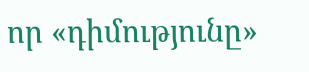որ «դիմությունը»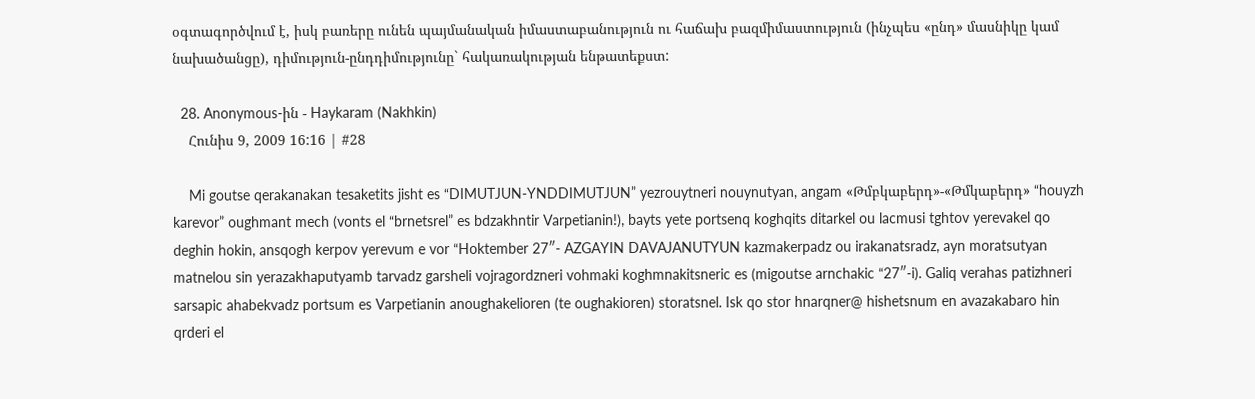օգտագործվում է, իսկ բառերը ունեն պայմանական իմաստաբանություն ու հաճախ բազմիմաստություն (ինչպես «ընդ» մասնիկը կամ նախածանցը), դիմություն-ընդդիմությունը` հակառակության ենթատեքստ:

  28. Anonymous-ին - Haykaram (Nakhkin)
    Հունիս 9, 2009 16:16 | #28

    Mi goutse qerakanakan tesaketits jisht es “DIMUTJUN-YNDDIMUTJUN” yezrouytneri nouynutyan, angam «Թմբկաբերդ»-«Թմկաբերդ» “houyzh karevor” oughmant mech (vonts el “brnetsrel” es bdzakhntir Varpetianin!), bayts yete portsenq koghqits ditarkel ou lacmusi tghtov yerevakel qo deghin hokin, ansqogh kerpov yerevum e vor “Hoktember 27″- AZGAYIN DAVAJANUTYUN kazmakerpadz ou irakanatsradz, ayn moratsutyan matnelou sin yerazakhaputyamb tarvadz garsheli vojragordzneri vohmaki koghmnakitsneric es (migoutse arnchakic “27″-i). Galiq verahas patizhneri sarsapic ahabekvadz portsum es Varpetianin anoughakelioren (te oughakioren) storatsnel. Isk qo stor hnarqner@ hishetsnum en avazakabaro hin qrderi el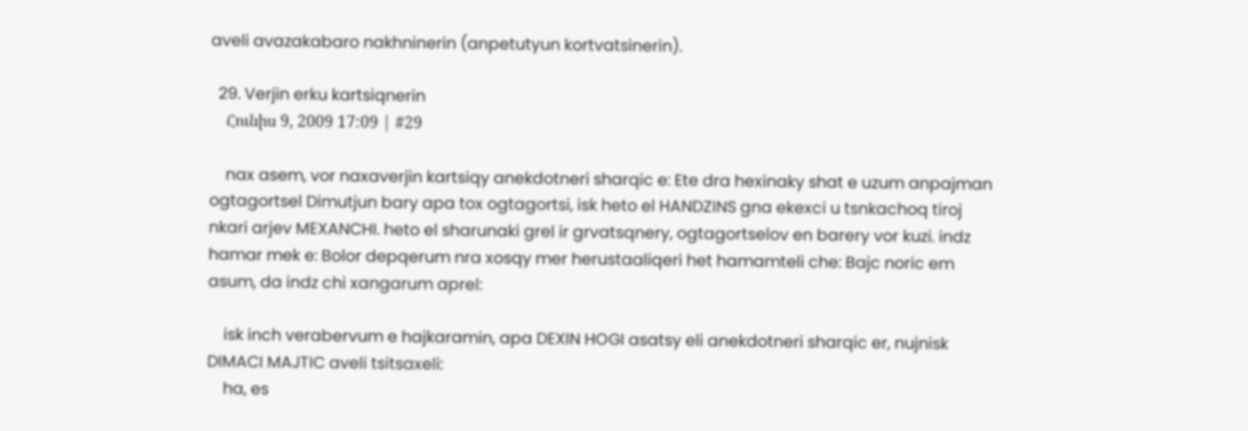aveli avazakabaro nakhninerin (anpetutyun kortvatsinerin).

  29. Verjin erku kartsiqnerin
    Հունիս 9, 2009 17:09 | #29

    nax asem, vor naxaverjin kartsiqy anekdotneri sharqic e: Ete dra hexinaky shat e uzum anpajman ogtagortsel Dimutjun bary apa tox ogtagortsi, isk heto el HANDZINS gna ekexci u tsnkachoq tiroj nkari arjev MEXANCHI. heto el sharunaki grel ir grvatsqnery, ogtagortselov en barery vor kuzi. indz hamar mek e: Bolor depqerum nra xosqy mer herustaaliqeri het hamamteli che: Bajc noric em asum, da indz chi xangarum aprel:

    isk inch verabervum e hajkaramin, apa DEXIN HOGI asatsy eli anekdotneri sharqic er, nujnisk DIMACI MAJTIC aveli tsitsaxeli:
    ha, es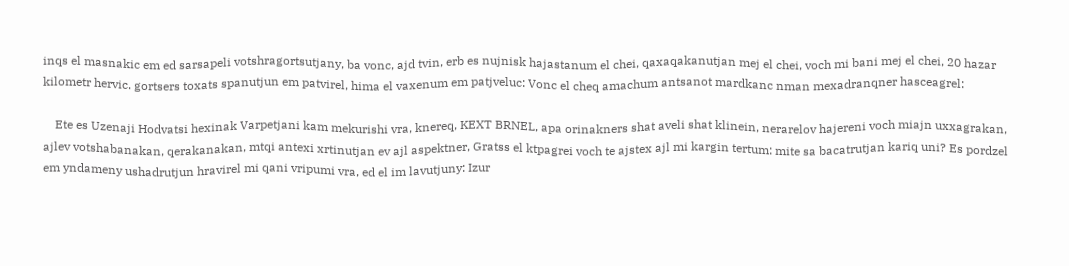inqs el masnakic em ed sarsapeli votshragortsutjany, ba vonc, ajd tvin, erb es nujnisk hajastanum el chei, qaxaqakanutjan mej el chei, voch mi bani mej el chei, 20 hazar kilometr hervic. gortsers toxats spanutjun em patvirel, hima el vaxenum em patjveluc: Vonc el cheq amachum antsanot mardkanc nman mexadranqner hasceagrel:

    Ete es Uzenaji Hodvatsi hexinak Varpetjani kam mekurishi vra, knereq, KEXT BRNEL, apa orinakners shat aveli shat klinein, nerarelov hajereni voch miajn uxxagrakan, ajlev votshabanakan, qerakanakan, mtqi antexi xrtinutjan ev ajl aspektner, Gratss el ktpagrei voch te ajstex ajl mi kargin tertum: mite sa bacatrutjan kariq uni? Es pordzel em yndameny ushadrutjun hravirel mi qani vripumi vra, ed el im lavutjuny: Izur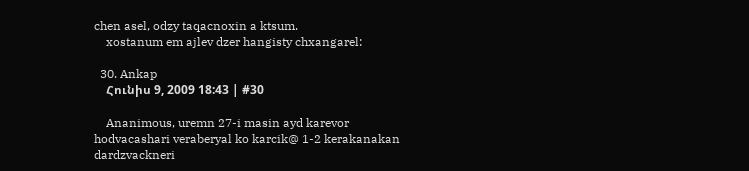chen asel, odzy taqacnoxin a ktsum.
    xostanum em ajlev dzer hangisty chxangarel:

  30. Ankap
    Հունիս 9, 2009 18:43 | #30

    Ananimous, uremn 27-i masin ayd karevor hodvacashari veraberyal ko karcik@ 1-2 kerakanakan dardzvackneri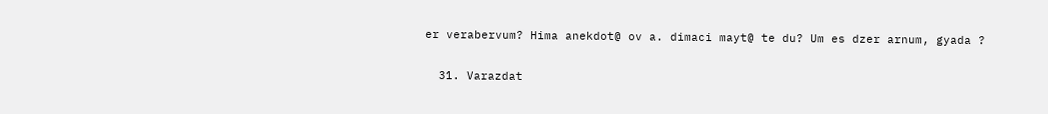er verabervum? Hima anekdot@ ov a. dimaci mayt@ te du? Um es dzer arnum, gyada ?

  31. Varazdat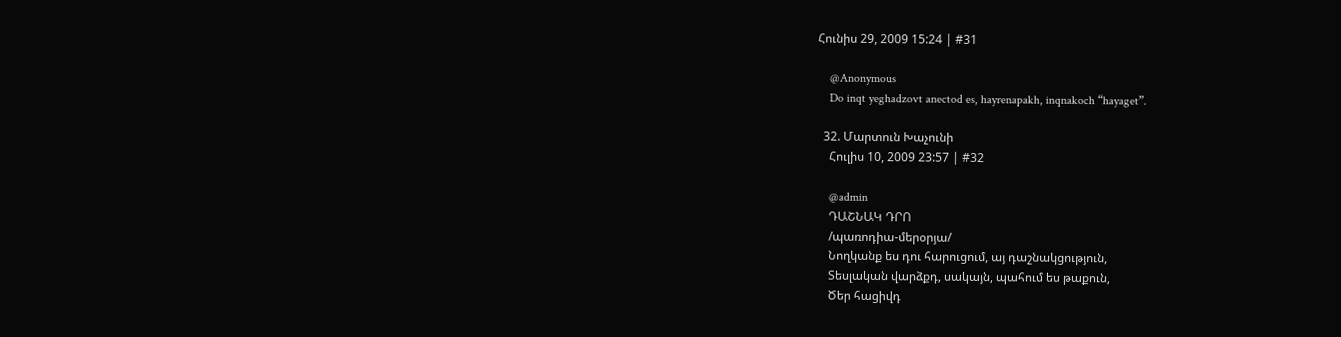Հունիս 29, 2009 15:24 | #31

    @Anonymous
    Do inqt yeghadzovt anectod es, hayrenapakh, inqnakoch “hayaget”.

  32. Մարտուն Խաչունի
    Հուլիս 10, 2009 23:57 | #32

    @admin
    ԴԱՇՆԱԿ ԴՐՈ
    /պառոդիա-մերօրյա/
    Նողկանք ես դու հարուցում, այ դաշնակցություն,
    Տեսլական վարձքդ, սակայն, պահում ես թաքուն,
    Ծեր հացիվդ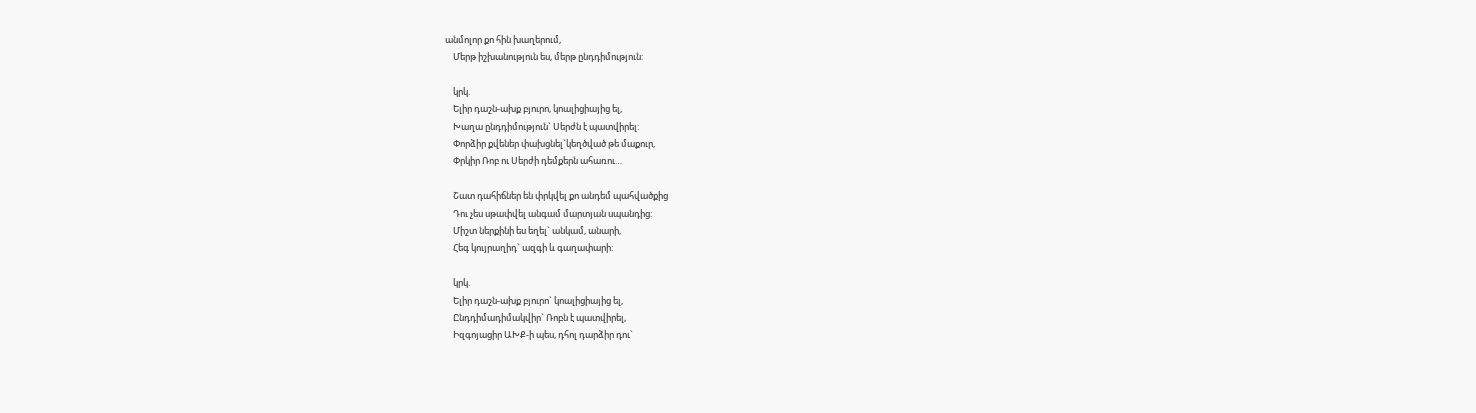անմոլոր քո հին խաղերում,
    Մերթ իշխանություն ես, մերթ ընդդիմություն:

    կրկ.
    Ելիր դաշն-ախք բյուրո, կոալիցիայից ել,
    Խաղա ընդդիմություն` Սերժն է պատվիրել:
    Փորձիր քվեներ փախցնել`կեղծված թե մաքուր,
    Փրկիր Ռոբ ու Սերժի դեմքերն ահառու…

    Շատ դահիճներ են փրկվել քո անդեմ պահվածքից
    Դու չես սթափվել անգամ մարտյան սպանդից:
    Միշտ ներքինի ես եղել` անկամ, անարի,
    Հեգ կույրաղիդ` ազգի և գաղափարի:

    կրկ.
    Ելիր դաշն-ախք բյուրո` կոալիցիայից ել,
    Ընդդիմադիմակվիր` Ռոբն է պատվիրել,
    Իզգոյացիր ԱԽՔ-ի պես, դհոլ դարձիր դու`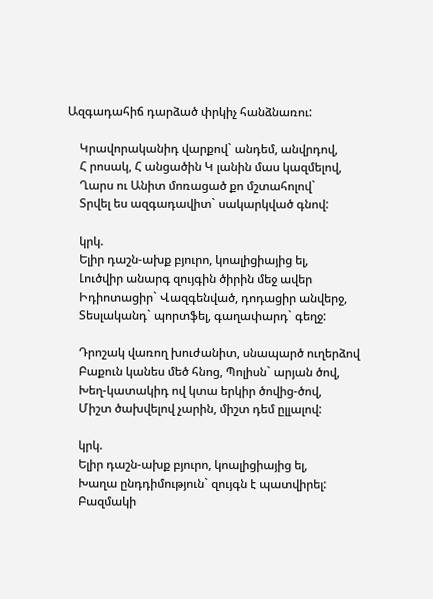Ազգադահիճ դարձած փրկիչ հանձնառու:

    Կրավորականիդ վարքով` անդեմ, անվրդով,
    Հ րոսակ, Հ անցածին Կ լանին մաս կազմելով,
    Ղարս ու Անիտ մոռացած քո մշտահոլով`
    Տրվել ես ազգադավիտ` սակարկված գնով:

    կրկ.
    Ելիր դաշն-ախք բյուրո, կոալիցիայից ել,
    Լուծվիր անարգ զույգին ծիրին մեջ ավեր
    Իդիոտացիր` Վազգենված, դոդացիր անվերջ,
    Տեսլականդ` պորտֆել, գաղափարդ` գեղջ:

    Դրոշակ վառող խուժանիտ, սնապարծ ուղերձով
    Բաքուն կանես մեծ հնոց, Պոլիսն` արյան ծով,
    Խեղ-կատակիդ ով կտա երկիր ծովից-ծով,
    Միշտ ծախվելով չարին, միշտ դեմ ըլլալով:

    կրկ.
    Ելիր դաշն-ախք բյուրո, կոալիցիայից ել,
    Խաղա ընդդիմություն` զույգն է պատվիրել:
    Բազմակի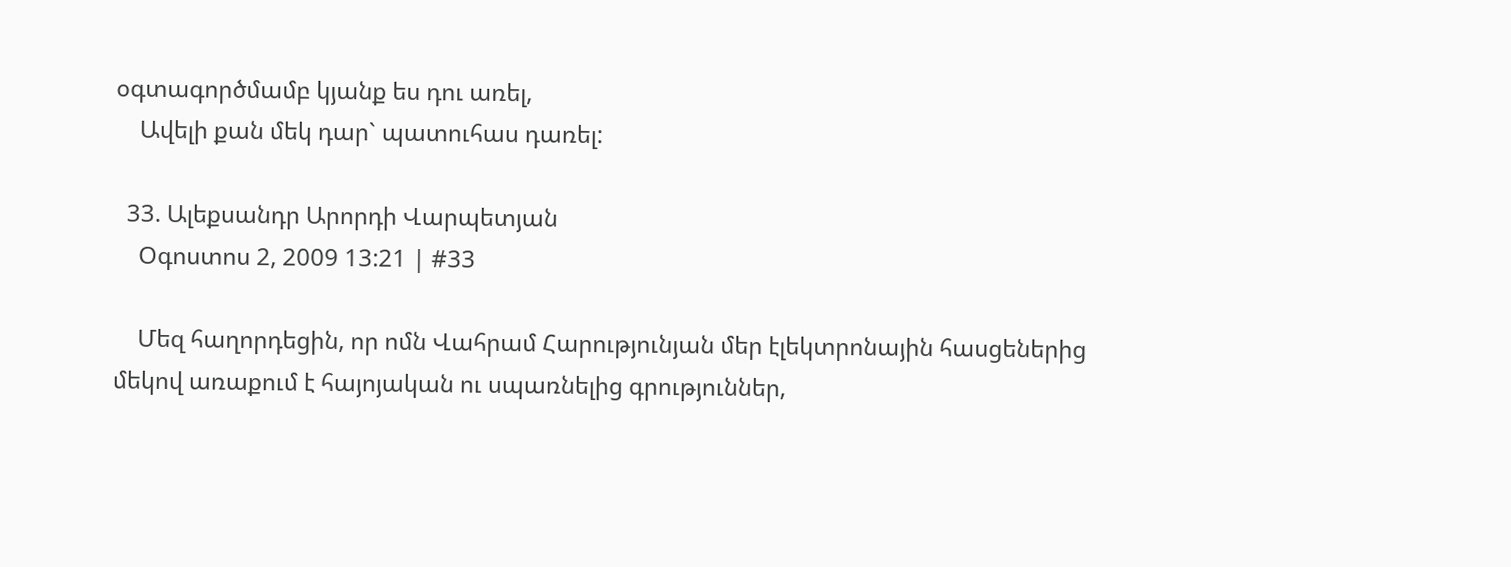օգտագործմամբ կյանք ես դու առել,
    Ավելի քան մեկ դար` պատուհաս դառել:

  33. Ալեքսանդր Արորդի Վարպետյան
    Օգոստոս 2, 2009 13:21 | #33

    Մեզ հաղորդեցին, որ ոմն Վահրամ Հարությունյան մեր էլեկտրոնային հասցեներից մեկով առաքում է հայոյական ու սպառնելից գրություններ,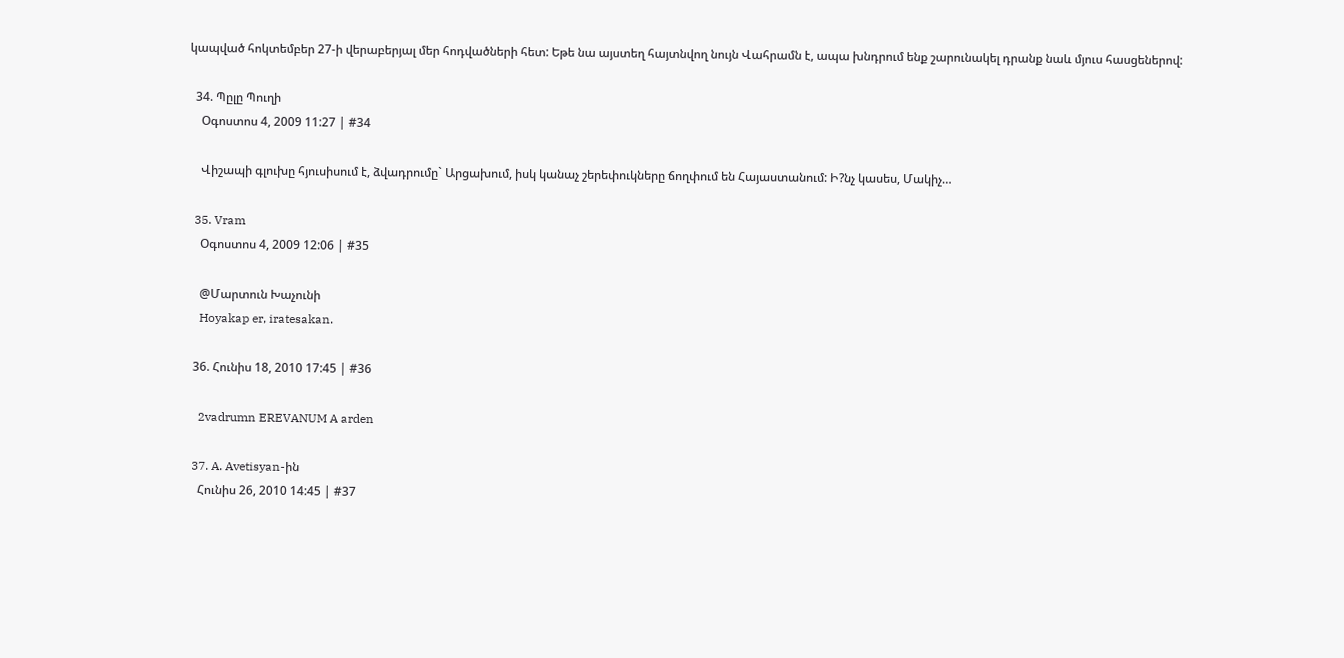կապված հոկտեմբեր 27-ի վերաբերյալ մեր հոդվածների հետ: Եթե նա այստեղ հայտնվող նույն Վահրամն է, ապա խնդրում ենք շարունակել դրանք նաև մյուս հասցեներով:

  34. Պըլը Պուղի
    Օգոստոս 4, 2009 11:27 | #34

    Վիշապի գլուխը հյուսիսում է, ձվադրումը` Արցախում, իսկ կանաչ շերեփուկները ճողփում են Հայաստանում: Ի?նչ կասես, Մակիչ…

  35. Vram
    Օգոստոս 4, 2009 12:06 | #35

    @Մարտուն Խաչունի
    Hoyakap er, iratesakan.

  36. Հունիս 18, 2010 17:45 | #36

    2vadrumn EREVANUM A arden

  37. A. Avetisyan-ին
    Հունիս 26, 2010 14:45 | #37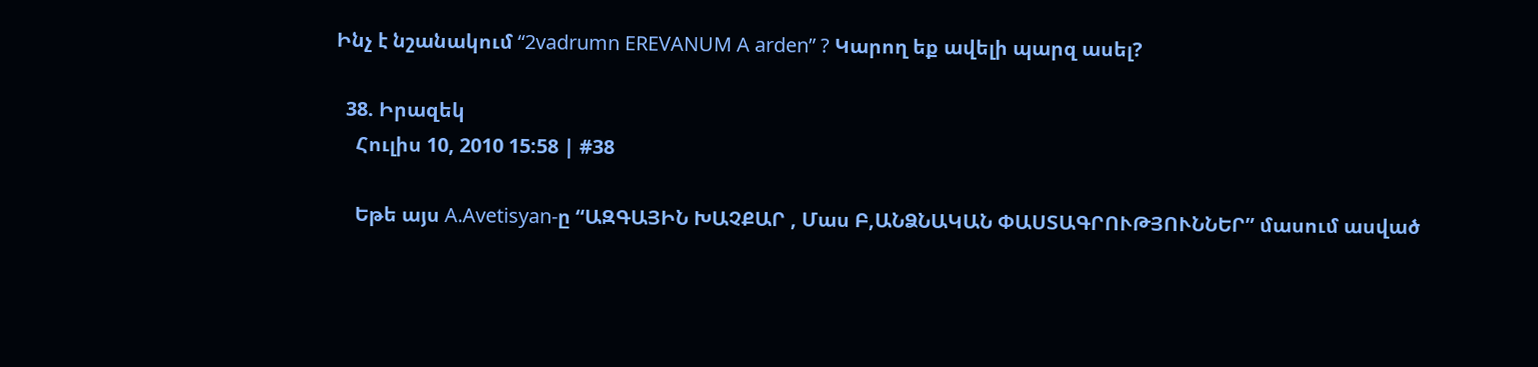Ինչ է նշանակում “2vadrumn EREVANUM A arden” ? Կարող եք ավելի պարզ ասել?

  38. Իրազեկ
    Հուլիս 10, 2010 15:58 | #38

    Եթե այս A.Avetisyan-ը “ԱԶԳԱՅԻՆ ԽԱՉՔԱՐ , Մաս Բ,ԱՆՁՆԱԿԱՆ ՓԱՍՏԱԳՐՈՒԹՅՈՒՆՆԵՐ” մասում ասված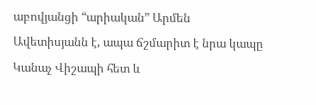աբովյանցի “արիական” Արմեն Ավետիսյանն է, ապա ճշմարիտ է նրա կապը Կանաչ Վիշապի հետ և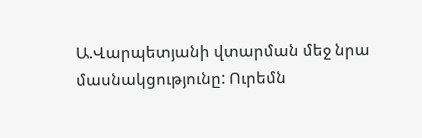Ա.Վարպետյանի վտարման մեջ նրա մասնակցությունը: Ուրեմն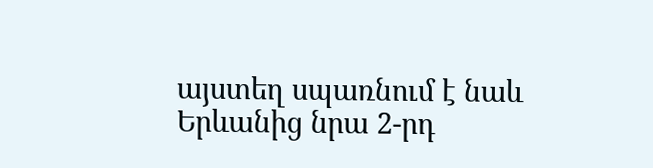այստեղ սպառնում է նաև Երևանից նրա 2-րդ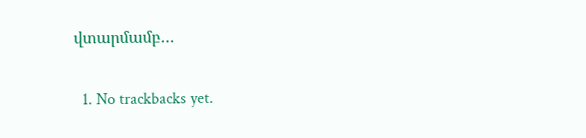վտարմամբ…

  1. No trackbacks yet.